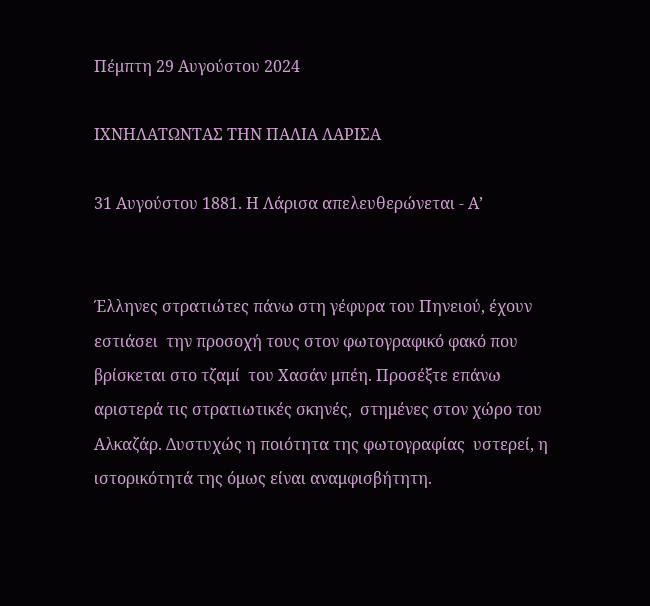Πέμπτη 29 Αυγούστου 2024

ΙΧΝΗΛΑΤΩΝΤΑΣ ΤΗΝ ΠΑΛΙΑ ΛΑΡΙΣΑ

31 Αυγούστου 1881. Η Λάρισα απελευθερώνεται - Α’


Έλληνες στρατιώτες πάνω στη γέφυρα του Πηνειού, έχουν εστιάσει  την προσοχή τους στον φωτογραφικό φακό που βρίσκεται στο τζαμί  του Χασάν μπέη. Προσέξτε επάνω αριστερά τις στρατιωτικές σκηνές,  στημένες στον χώρο του Αλκαζάρ. Δυστυχώς η ποιότητα της φωτογραφίας  υστερεί, η ιστορικότητά της όμως είναι αναμφισβήτητη.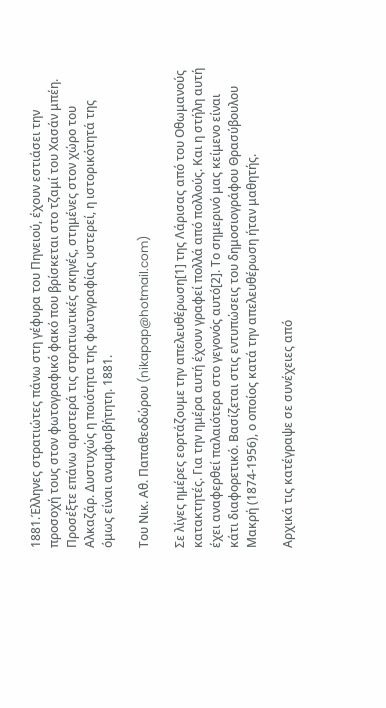1881.Έλληνες στρατιώτες πάνω στη γέφυρα του Πηνειού, έχουν εστιάσει την προσοχή τους στον φωτογραφικό φακό που βρίσκεται στο τζαμί του Χασάν μπέη. Προσέξτε επάνω αριστερά τις στρατιωτικές σκηνές, στημένες στον χώρο του Αλκαζάρ. Δυστυχώς η ποιότητα της φωτογραφίας υστερεί, η ιστορικότητά της όμως είναι αναμφισβήτητη. 1881.

Του Νικ. Αθ. Παπαθεοδώρου (nikapap@hotmail.com)

Σε λίγες ημέρες εορτάζουμε την απελευθέρωση[1] της Λάρισας από του Οθωμανούς κατακτητές. Για την ημέρα αυτή έχουν γραφεί πολλά από πολλούς. Και η στήλη αυτή έχει αναφερθεί παλαιότερα στο γεγονός αυτό[2]. Το σημερινό μας κείμενο είναι κάτι διαφορετικό. Βασίζεται στις εντυπώσεις του δημοσιογράφου Θρασύβουλου Μακρή (1874-1956), ο οποίος κατά την απελευθέρωση ήταν μαθητής.

Αρχικά τις κατέγραψε σε συνέχειες από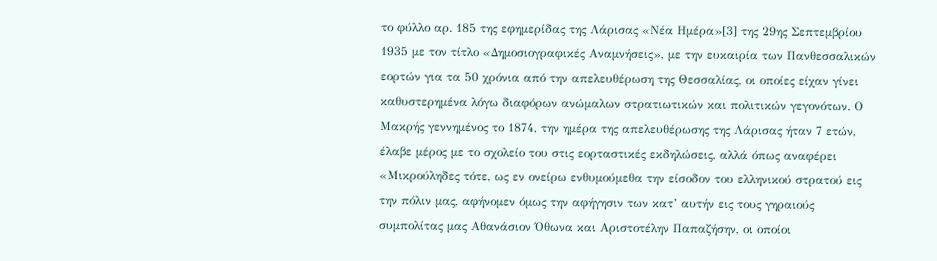το φύλλο αρ. 185 της εφημερίδας της Λάρισας «Νέα Ημέρα»[3] της 29ης Σεπτεμβρίου 1935 με τον τίτλο «Δημοσιογραφικές Αναμνήσεις», με την ευκαιρία των Πανθεσσαλικών εορτών για τα 50 χρόνια από την απελευθέρωση της Θεσσαλίας, οι οποίες είχαν γίνει καθυστερημένα λόγω διαφόρων ανώμαλων στρατιωτικών και πολιτικών γεγονότων. Ο Μακρής γεννημένος το 1874, την ημέρα της απελευθέρωσης της Λάρισας ήταν 7 ετών, έλαβε μέρος με το σχολείο του στις εορταστικές εκδηλώσεις, αλλά όπως αναφέρει «Μικρούληδες τότε, ως εν ονείρω ενθυμούμεθα την είσοδον του ελληνικού στρατού εις την πόλιν μας, αφήνομεν όμως την αφήγησιν των κατ’ αυτήν εις τους γηραιούς συμπολίτας μας Αθανάσιον Όθωνα και Αριστοτέλην Παπαζήσην, οι οποίοι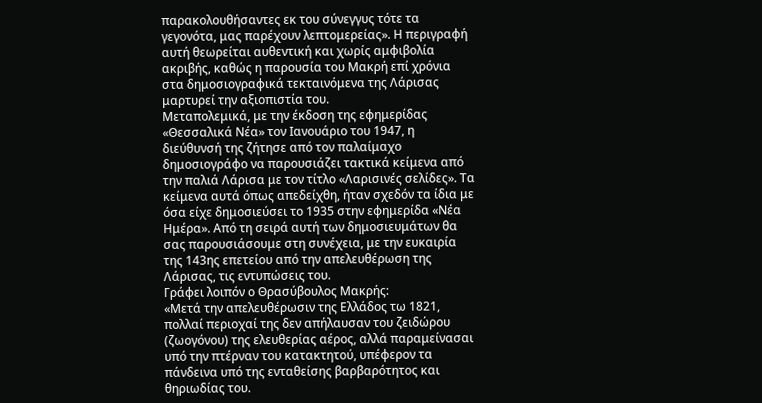παρακολουθήσαντες εκ του σύνεγγυς τότε τα γεγονότα, μας παρέχουν λεπτομερείας». Η περιγραφή αυτή θεωρείται αυθεντική και χωρίς αμφιβολία ακριβής, καθώς η παρουσία του Μακρή επί χρόνια στα δημοσιογραφικά τεκταινόμενα της Λάρισας μαρτυρεί την αξιοπιστία του.
Μεταπολεμικά, με την έκδοση της εφημερίδας «Θεσσαλικά Νέα» τον Ιανουάριο του 1947, η διεύθυνσή της ζήτησε από τον παλαίμαχο δημοσιογράφο να παρουσιάζει τακτικά κείμενα από την παλιά Λάρισα με τον τίτλο «Λαρισινές σελίδες». Τα κείμενα αυτά όπως απεδείχθη, ήταν σχεδόν τα ίδια με όσα είχε δημοσιεύσει το 1935 στην εφημερίδα «Νέα Ημέρα». Από τη σειρά αυτή των δημοσιευμάτων θα σας παρουσιάσουμε στη συνέχεια, με την ευκαιρία της 143ης επετείου από την απελευθέρωση της Λάρισας, τις εντυπώσεις του.
Γράφει λοιπόν ο Θρασύβουλος Μακρής:
«Μετά την απελευθέρωσιν της Ελλάδος τω 1821, πολλαί περιοχαί της δεν απήλαυσαν του ζειδώρου (ζωογόνου) της ελευθερίας αέρος, αλλά παραμείνασαι υπό την πτέρναν του κατακτητού, υπέφερον τα πάνδεινα υπό της ενταθείσης βαρβαρότητος και θηριωδίας του.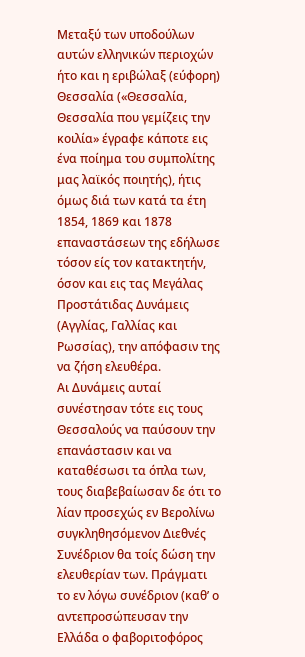Μεταξύ των υποδούλων αυτών ελληνικών περιοχών ήτο και η εριβώλαξ (εύφορη) Θεσσαλία («Θεσσαλία, Θεσσαλία που γεμίζεις την κοιλία» έγραφε κάποτε εις ένα ποίημα του συμπολίτης μας λαϊκός ποιητής), ήτις όμως διά των κατά τα έτη 1854, 1869 και 1878 επαναστάσεων της εδήλωσε τόσον είς τον κατακτητήν, όσον και εις τας Μεγάλας Προστάτιδας Δυνάμεις (Αγγλίας, Γαλλίας και Ρωσσίας), την απόφασιν της να ζήση ελευθέρα.
Αι Δυνάμεις αυταί συνέστησαν τότε εις τους Θεσσαλούς να παύσουν την επανάστασιν και να καταθέσωσι τα όπλα των, τους διαβεβαίωσαν δε ότι το λίαν προσεχώς εν Βερολίνω συγκληθησόμενον Διεθνές Συνέδριον θα τοίς δώση την ελευθερίαν των. Πράγματι το εν λόγω συνέδριον (καθ’ ο αντεπροσώπευσαν την Ελλάδα ο φαβοριτοφόρος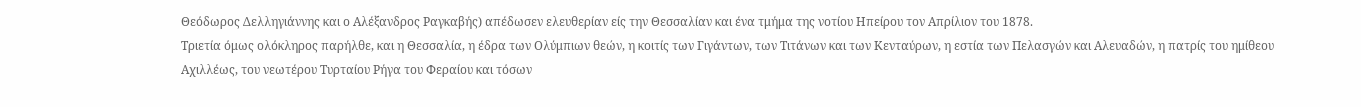Θεόδωρος Δελληγιάννης και ο Αλέξανδρος Ραγκαβής) απέδωσεν ελευθερίαν είς την Θεσσαλίαν και ένα τμήμα της νοτίου Ηπείρου τον Απρίλιον του 1878.
Τριετία όμως ολόκληρος παρήλθε, και η Θεσσαλία, η έδρα των Ολύμπιων θεών, η κοιτίς των Γιγάντων, των Τιτάνων και των Κενταύρων, η εστία των Πελασγών και Αλευαδών, η πατρίς του ημίθεου Αχιλλέως, του νεωτέρου Τυρταίου Ρήγα του Φεραίου και τόσων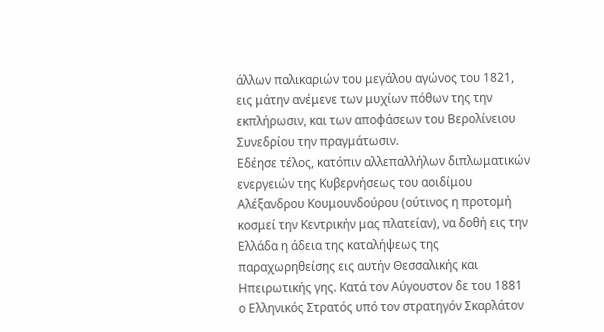άλλων παλικαριών του μεγάλου αγώνος του 1821, εις μάτην ανέμενε των μυχίων πόθων της την εκπλήρωσιν, και των αποφάσεων του Βερολίνειου Συνεδρίου την πραγμάτωσιν.
Εδέησε τέλος, κατόπιν αλλεπαλλήλων διπλωματικών ενεργειών της Κυβερνήσεως του αοιδίμου Αλέξανδρου Κουμουνδούρου (ούτινος η προτομή κοσμεί την Κεντρικήν μας πλατείαν), να δοθή εις την Ελλάδα η άδεια της καταλήψεως της παραχωρηθείσης εις αυτήν Θεσσαλικής και Ηπειρωτικής γης. Κατά τον Αύγουστον δε του 1881 ο Ελληνικός Στρατός υπό τον στρατηγόν Σκαρλάτον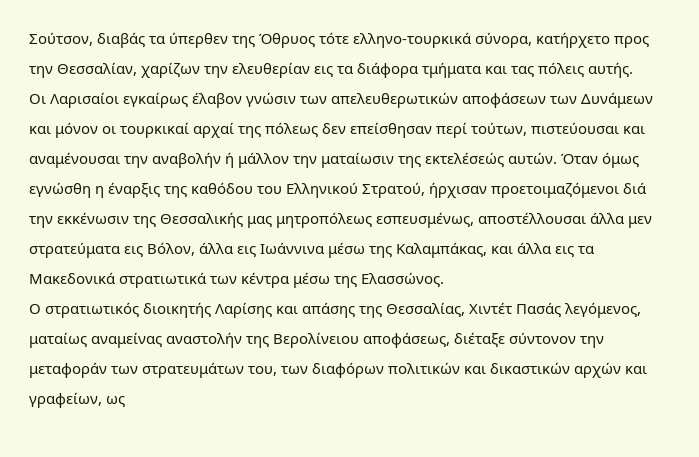Σούτσον, διαβάς τα ύπερθεν της Όθρυος τότε ελληνο-τουρκικά σύνορα, κατήρχετο προς την Θεσσαλίαν, χαρίζων την ελευθερίαν εις τα διάφορα τμήματα και τας πόλεις αυτής.
Οι Λαρισαίοι εγκαίρως έλαβον γνώσιν των απελευθερωτικών αποφάσεων των Δυνάμεων και μόνον οι τουρκικαί αρχαί της πόλεως δεν επείσθησαν περί τούτων, πιστεύουσαι και αναμένουσαι την αναβολήν ή μάλλον την ματαίωσιν της εκτελέσεώς αυτών. Όταν όμως εγνώσθη η έναρξις της καθόδου του Ελληνικού Στρατού, ήρχισαν προετοιμαζόμενοι διά την εκκένωσιν της Θεσσαλικής μας μητροπόλεως εσπευσμένως, αποστέλλουσαι άλλα μεν στρατεύματα εις Βόλον, άλλα εις Ιωάννινα μέσω της Καλαμπάκας, και άλλα εις τα Μακεδονικά στρατιωτικά των κέντρα μέσω της Ελασσώνος.
Ο στρατιωτικός διοικητής Λαρίσης και απάσης της Θεσσαλίας, Χιντέτ Πασάς λεγόμενος, ματαίως αναμείνας αναστολήν της Βερολίνειου αποφάσεως, διέταξε σύντονον την μεταφοράν των στρατευμάτων του, των διαφόρων πολιτικών και δικαστικών αρχών και γραφείων, ως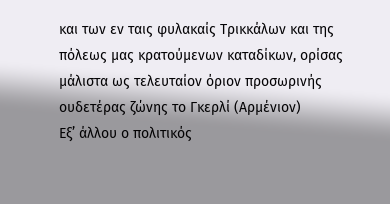και των εν ταις φυλακαίς Τρικκάλων και της πόλεως μας κρατούμενων καταδίκων, ορίσας μάλιστα ως τελευταίον όριον προσωρινής ουδετέρας ζώνης το Γκερλί (Αρμένιον)
Εξ’ άλλου ο πολιτικός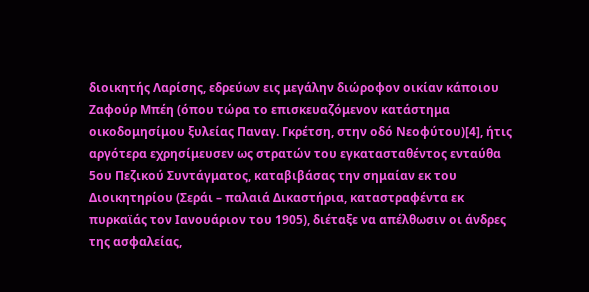διοικητής Λαρίσης, εδρεύων εις μεγάλην διώροφον οικίαν κάποιου Ζαφούρ Μπέη (όπου τώρα το επισκευαζόμενον κατάστημα οικοδομησίμου ξυλείας Παναγ. Γκρέτση, στην οδό Νεοφύτου)[4], ήτις αργότερα εχρησίμευσεν ως στρατών του εγκατασταθέντος ενταύθα 5ου Πεζικού Συντάγματος, καταβιβάσας την σημαίαν εκ του Διοικητηρίου (Σεράι – παλαιά Δικαστήρια, καταστραφέντα εκ πυρκαϊάς τον Ιανουάριον του 1905), διέταξε να απέλθωσιν οι άνδρες της ασφαλείας,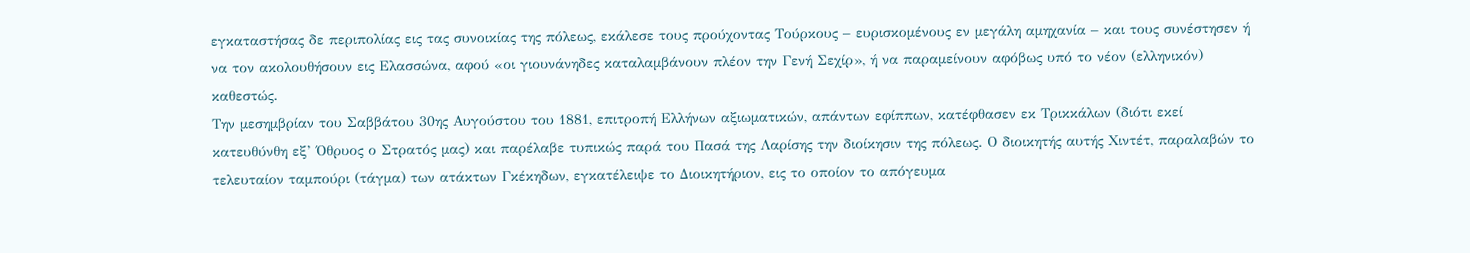εγκαταστήσας δε περιπολίας εις τας συνοικίας της πόλεως, εκάλεσε τους προύχοντας Τούρκους – ευρισκομένους εν μεγάλη αμηχανία – και τους συνέστησεν ή να τον ακολουθήσουν εις Ελασσώνα, αφού «οι γιουνάνηδες καταλαμβάνουν πλέον την Γενή Σεχίρ», ή να παραμείνουν αφόβως υπό το νέον (ελληνικόν) καθεστώς.
Την μεσημβρίαν του Σαββάτου 30ης Αυγούστου του 1881, επιτροπή Ελλήνων αξιωματικών, απάντων εφίππων, κατέφθασεν εκ Τρικκάλων (διότι εκεί κατευθύνθη εξ’ Όθρυος ο Στρατός μας) και παρέλαβε τυπικώς παρά του Πασά της Λαρίσης την διοίκησιν της πόλεως. Ο διοικητής αυτής Χιντέτ, παραλαβών το τελευταίον ταμπούρι (τάγμα) των ατάκτων Γκέκηδων, εγκατέλειψε το Διοικητήριον, εις το οποίον το απόγευμα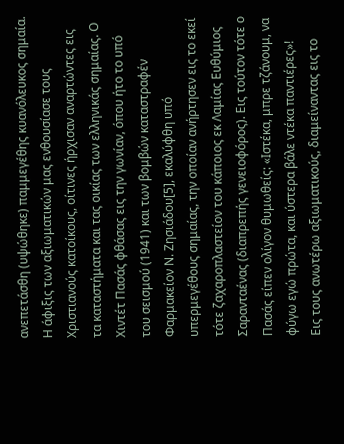ανεπετάσθη (υψώθηκε) παμμεγέθης κυανόλευκος σημαία.
Η άφιξις των αξιωματικών μας ενθουσίασε τους Χριστιανούς κατοίκους, οίτινες ήρχισαν αναρτώντες εις τα καταστήματα και τας οικίας των ελληνικάς σημαίας. Ο Χιντέτ Πασάς φθάσας εις την γωνίαν, όπου ήτο το υπό του σεισμού (1941) και των βομβών καταστραφέν Φαρμακείον Ν. Ζησιάδου[5], εκαλύφθη υπό υπερμεγέθους σημαίας, την οποίαν ανήρτησεν εις το εκεί τότε ζαχαροπλαστείον του κάποιος εκ Λαμίας Ευθύμιος Σαρανταένας (διαπρεπής γενειοφόρος). Εις τούτον τότε ο Πασάς είπεν ολίγον θυμωθείς: «Ιστέκα, μπρε τζάνουμ, να φύγω εγώ πρώτα, και ύστερα βάλε ντέκα παντιέρες»!
Εις τους ανωτέρω αξιωματικούς, διαμείναντας εις το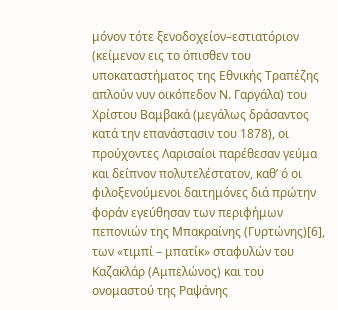μόνον τότε ξενοδοχείον–εστιατόριον (κείμενον εις το όπισθεν του υποκαταστήματος της Εθνικής Τραπέζης απλούν νυν οικόπεδον Ν. Γαργάλα) του Χρίστου Βαμβακά (μεγάλως δράσαντος κατά την επανάστασιν του 1878), οι προύχοντες Λαρισαίοι παρέθεσαν γεύμα και δείπνον πολυτελέστατον, καθ’ ό οι φιλοξενούμενοι δαιτημόνες διά πρώτην φοράν εγεύθησαν των περιφήμων πεπονιών της Μπακραίνης (Γυρτώνης)[6], των «τιμπί – μπατίκ» σταφυλών του Καζακλάρ (Αμπελώνος) και του ονομαστού της Ραψάνης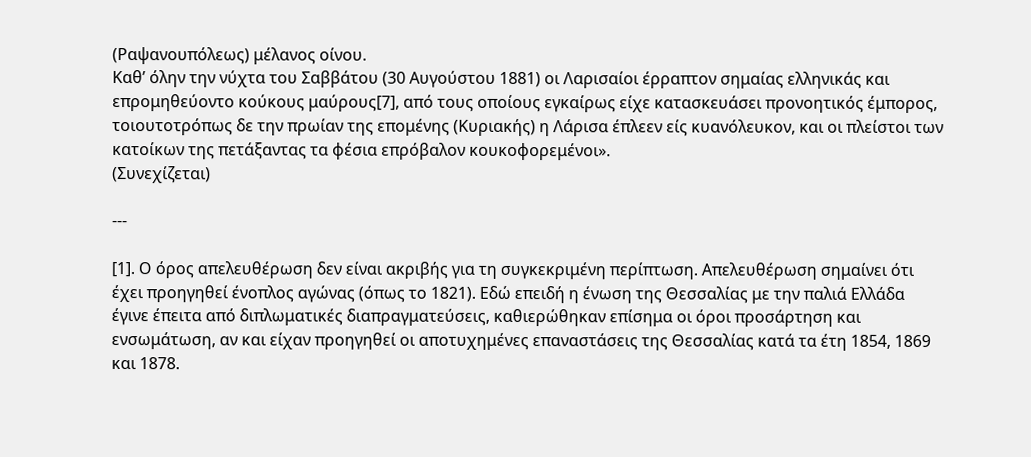(Ραψανουπόλεως) μέλανος οίνου.
Καθ’ όλην την νύχτα του Σαββάτου (30 Αυγούστου 1881) οι Λαρισαίοι έρραπτον σημαίας ελληνικάς και επρομηθεύοντο κούκους μαύρους[7], από τους οποίους εγκαίρως είχε κατασκευάσει προνοητικός έμπορος, τοιουτοτρόπως δε την πρωίαν της επομένης (Κυριακής) η Λάρισα έπλεεν είς κυανόλευκον, και οι πλείστοι των κατοίκων της πετάξαντας τα φέσια επρόβαλον κουκοφορεμένοι».
(Συνεχίζεται)

---

[1]. Ο όρος απελευθέρωση δεν είναι ακριβής για τη συγκεκριμένη περίπτωση. Απελευθέρωση σημαίνει ότι έχει προηγηθεί ένοπλος αγώνας (όπως το 1821). Εδώ επειδή η ένωση της Θεσσαλίας με την παλιά Ελλάδα έγινε έπειτα από διπλωματικές διαπραγματεύσεις, καθιερώθηκαν επίσημα οι όροι προσάρτηση και ενσωμάτωση, αν και είχαν προηγηθεί οι αποτυχημένες επαναστάσεις της Θεσσαλίας κατά τα έτη 1854, 1869 και 1878.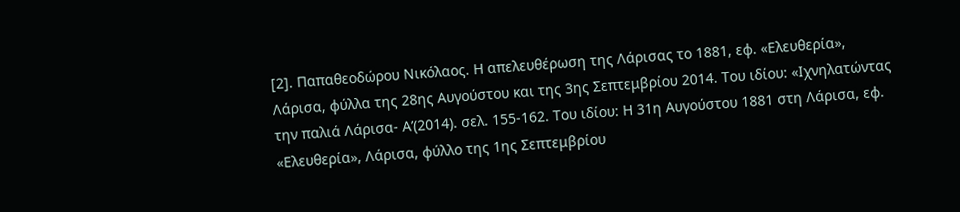[2]. Παπαθεοδώρου Νικόλαος. Η απελευθέρωση της Λάρισας το 1881, εφ. «Ελευθερία», Λάρισα, φύλλα της 28ης Αυγούστου και της 3ης Σεπτεμβρίου 2014. Του ιδίου: «Ιχνηλατώντας την παλιά Λάρισα- Α’(2014). σελ. 155-162. Του ιδίου: Η 31η Αυγούστου 1881 στη Λάρισα, εφ. «Ελευθερία», Λάρισα, φύλλο της 1ης Σεπτεμβρίου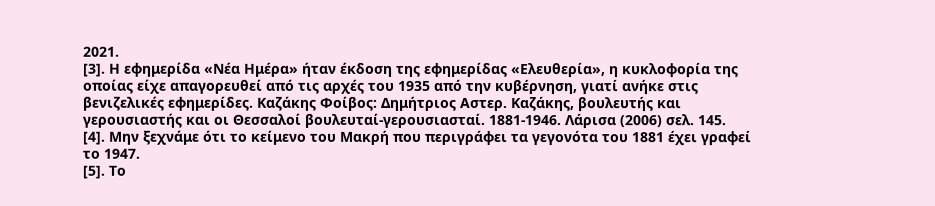2021.
[3]. Η εφημερίδα «Νέα Ημέρα» ήταν έκδοση της εφημερίδας «Ελευθερία», η κυκλοφορία της οποίας είχε απαγορευθεί από τις αρχές του 1935 από την κυβέρνηση, γιατί ανήκε στις βενιζελικές εφημερίδες. Καζάκης Φοίβος: Δημήτριος Αστερ. Καζάκης, βουλευτής και γερουσιαστής και οι Θεσσαλοί βουλευταί-γερουσιασταί. 1881-1946. Λάρισα (2006) σελ. 145.
[4]. Μην ξεχνάμε ότι το κείμενο του Μακρή που περιγράφει τα γεγονότα του 1881 έχει γραφεί το 1947.
[5]. Το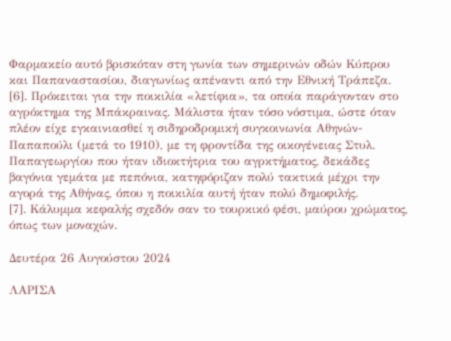Φαρμακείο αυτό βρισκόταν στη γωνία των σημερινών οδών Κύπρου και Παπαναστασίου, διαγωνίως απέναντι από την Εθνική Τράπεζα.
[6]. Πρόκειται για την ποικιλία «λετίφια», τα οποία παράγονταν στο αγρόκτημα της Μπάκραινας. Μάλιστα ήταν τόσο νόστιμα, ώστε όταν πλέον είχε εγκαινιασθεί η σιδηροδρομική συγκοινωνία Αθηνών-Παπαπούλι (μετά το 1910), με τη φροντίδα της οικογένειας Στυλ. Παπαγεωργίου που ήταν ιδιοκτήτρια του αγρκτήματος, δεκάδες βαγόνια γεμάτα με πεπόνια, κατηφόριζαν πολύ τακτικά μέχρι την αγορά της Αθήνας, όπου η ποικιλία αυτή ήταν πολύ δημοφιλής.
[7]. Κάλυμμα κεφαλής σχεδόν σαν το τουρκικό φέσι, μαύρου χρώματος, όπως των μοναχών.

Δευτέρα 26 Αυγούστου 2024

ΛΑΡΙΣΑ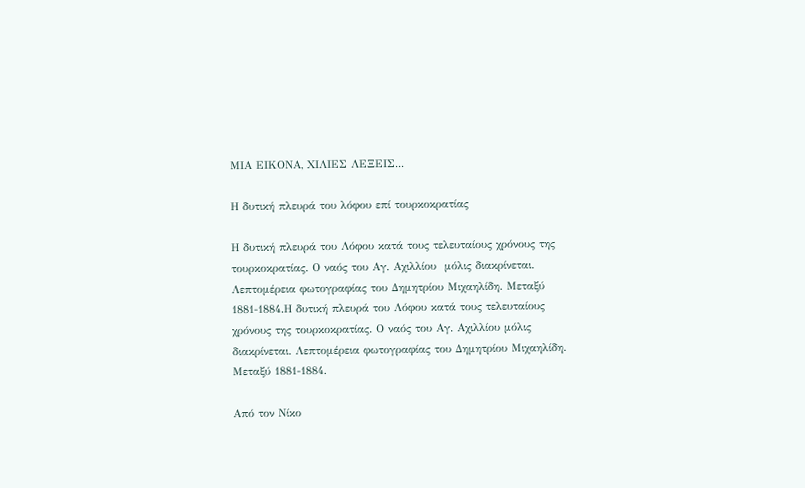ΜΙΑ ΕΙΚΟΝΑ, ΧΙΛΙΕΣ ΛΕΞΕΙΣ...

Η δυτική πλευρά του λόφου επί τουρκοκρατίας

Η δυτική πλευρά του Λόφου κατά τους τελευταίους χρόνους της τουρκοκρατίας. Ο ναός του Αγ. Αχιλλίου  μόλις διακρίνεται. Λεπτομέρεια φωτογραφίας του Δημητρίου Μιχαηλίδη. Μεταξύ 1881-1884.Η δυτική πλευρά του Λόφου κατά τους τελευταίους χρόνους της τουρκοκρατίας. Ο ναός του Αγ. Αχιλλίου μόλις διακρίνεται. Λεπτομέρεια φωτογραφίας του Δημητρίου Μιχαηλίδη. Μεταξύ 1881-1884.

Από τον Νίκο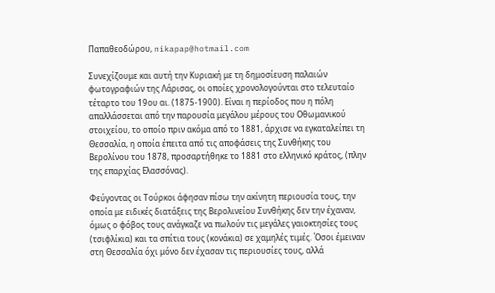Παπαθεοδώρου, nikapap@hotmail.com

Συνεχίζουμε και αυτή την Κυριακή με τη δημοσίευση παλαιών φωτογραφιών της Λάρισας, οι οποίες χρονολογούνται στο τελευταίο τέταρτο του 19ου αι. (1875-1900). Είναι η περίοδος που η πόλη απαλλάσσεται από την παρουσία μεγάλου μέρους του Οθωμανικού στοιχείου, το οποίο πριν ακόμα από το 1881, άρχισε να εγκαταλείπει τη Θεσσαλία, η οποία έπειτα από τις αποφάσεις της Συνθήκης του Βερολίνου του 1878, προσαρτήθηκε το 1881 στο ελληνικό κράτος, (πλην της επαρχίας Ελασσόνας).

Φεύγοντας οι Τούρκοι άφησαν πίσω την ακίνητη περιουσία τους, την οποία με ειδικές διατάξεις της Βερολινείου Συνθήκης δεν την έχαναν, όμως ο φόβος τους ανάγκαζε να πωλούν τις μεγάλες γαιοκτησίες τους (τσιφλίκια) και τα σπίτια τους (κονάκια) σε χαμηλές τιμές. Όσοι έμειναν στη Θεσσαλία όχι μόνο δεν έχασαν τις περιουσίες τους, αλλά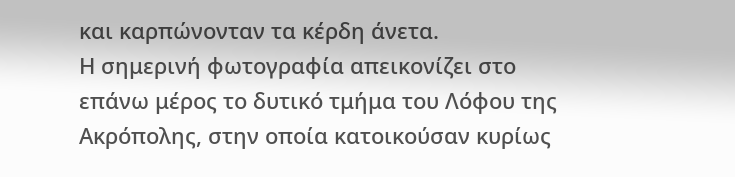και καρπώνονταν τα κέρδη άνετα.
Η σημερινή φωτογραφία απεικονίζει στο επάνω μέρος το δυτικό τμήμα του Λόφου της Ακρόπολης, στην οποία κατοικούσαν κυρίως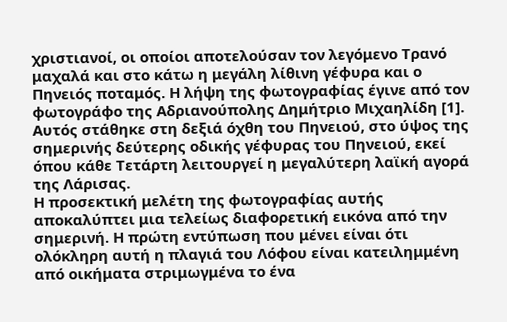χριστιανοί, οι οποίοι αποτελούσαν τον λεγόμενο Τρανό μαχαλά και στο κάτω η μεγάλη λίθινη γέφυρα και ο Πηνειός ποταμός. Η λήψη της φωτογραφίας έγινε από τον φωτογράφο της Αδριανούπολης Δημήτριο Μιχαηλίδη [1]. Αυτός στάθηκε στη δεξιά όχθη του Πηνειού, στο ύψος της σημερινής δεύτερης οδικής γέφυρας του Πηνειού, εκεί όπου κάθε Τετάρτη λειτουργεί η μεγαλύτερη λαϊκή αγορά της Λάρισας.
Η προσεκτική μελέτη της φωτογραφίας αυτής αποκαλύπτει μια τελείως διαφορετική εικόνα από την σημερινή. Η πρώτη εντύπωση που μένει είναι ότι ολόκληρη αυτή η πλαγιά του Λόφου είναι κατειλημμένη από οικήματα στριμωγμένα το ένα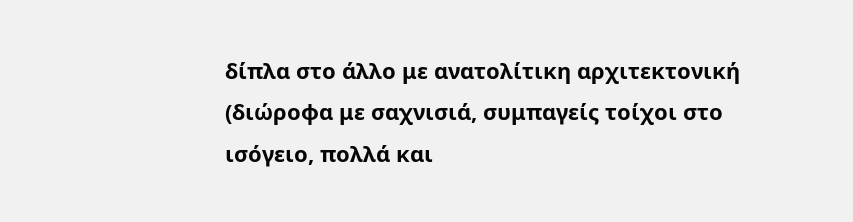δίπλα στο άλλο με ανατολίτικη αρχιτεκτονική (διώροφα με σαχνισιά, συμπαγείς τοίχοι στο ισόγειο, πολλά και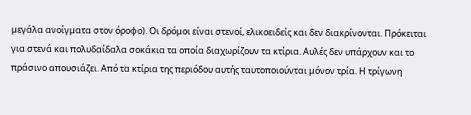μεγάλα ανοίγματα στον όροφο). Οι δρόμοι είναι στενοί, ελικοειδείς και δεν διακρίνονται. Πρόκειται για στενά και πολυδαίδαλα σοκάκια τα οποία διαχωρίζουν τα κτίρια. Αυλές δεν υπάρχουν και το πράσινο απουσιάζει. Από τα κτίρια της περιόδου αυτής ταυτοποιούνται μόνον τρία. Η τρίγωνη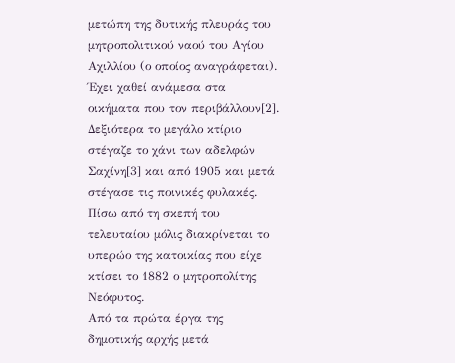μετώπη της δυτικής πλευράς του μητροπολιτικού ναού του Αγίου Αχιλλίου (ο οποίος αναγράφεται). Έχει χαθεί ανάμεσα στα οικήματα που τον περιβάλλουν[2]. Δεξιότερα το μεγάλο κτίριο στέγαζε το χάνι των αδελφών Σαχίνη[3] και από 1905 και μετά στέγασε τις ποινικές φυλακές. Πίσω από τη σκεπή του τελευταίου μόλις διακρίνεται το υπερώο της κατοικίας που είχε κτίσει το 1882 ο μητροπολίτης Νεόφυτος.
Από τα πρώτα έργα της δημοτικής αρχής μετά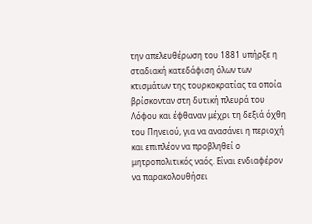την απελευθέρωση του 1881 υπήρξε η σταδιακή κατεδάφιση όλων των κτισμάτων της τουρκοκρατίας τα οποία βρίσκονταν στη δυτική πλευρά του Λόφου και έφθαναν μέχρι τη δεξιά όχθη του Πηνειού, για να ανασάνει η περιοχή και επιπλέον να προβληθεί ο μητροπολιτικός ναός. Είναι ενδιαφέρον να παρακολουθήσει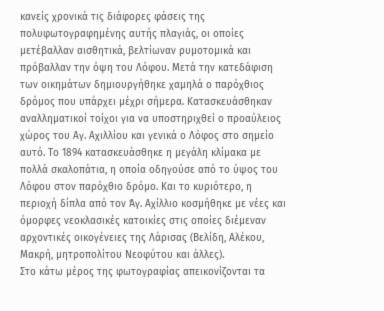κανείς χρονικά τις διάφορες φάσεις της πολυφωτογραφημένης αυτής πλαγιάς, οι οποίες μετέβαλλαν αισθητικά, βελτίωναν ρυμοτομικά και πρόβαλλαν την όψη του Λόφου. Μετά την κατεδάφιση των οικημάτων δημιουργήθηκε χαμηλά ο παρόχθιος δρόμος που υπάρχει μέχρι σήμερα. Κατασκευάσθηκαν αναλληματικοί τοίχοι για να υποστηριχθεί ο προαύλειος χώρος του Αγ. Αχιλλίου και γενικά ο Λόφος στο σημείο αυτό. Το 1894 κατασκευάσθηκε η μεγάλη κλίμακα με πολλά σκαλοπάτια, η οποία οδηγούσε από το ύψος του Λόφου στον παρόχθιο δρόμο. Και το κυριότερο, η περιοχή δίπλα από τον Άγ. Αχίλλιο κοσμήθηκε με νέες και όμορφες νεοκλασικές κατοικίες στις οποίες διέμεναν αρχοντικές οικογένειες της Λάρισας (Βελίδη, Αλέκου, Μακρή, μητροπολίτου Νεοφύτου και άλλες).
Στο κάτω μέρος της φωτογραφίας απεικονίζονται τα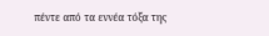πέντε από τα εννέα τόξα της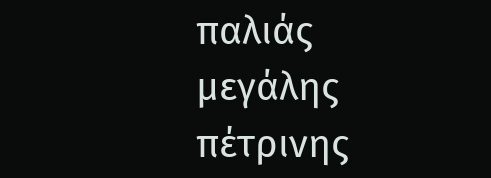παλιάς μεγάλης πέτρινης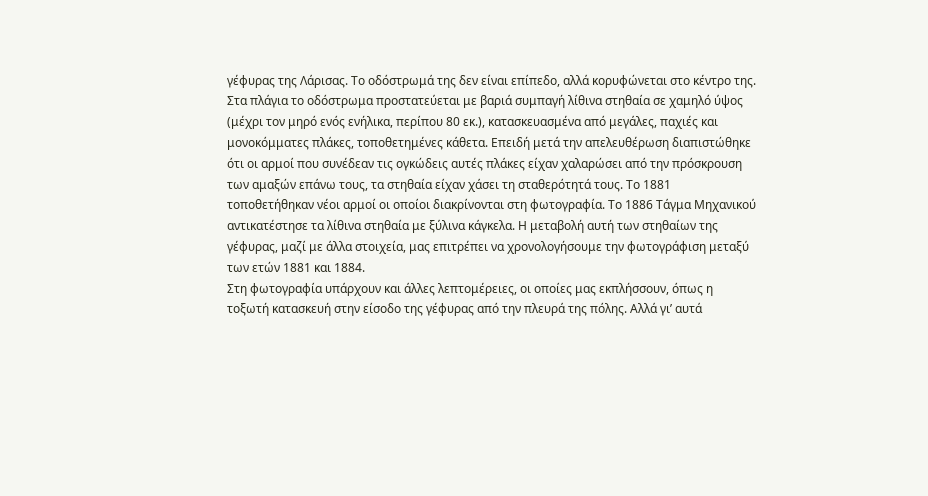γέφυρας της Λάρισας. Το οδόστρωμά της δεν είναι επίπεδο, αλλά κορυφώνεται στο κέντρο της. Στα πλάγια το οδόστρωμα προστατεύεται με βαριά συμπαγή λίθινα στηθαία σε χαμηλό ύψος (μέχρι τον μηρό ενός ενήλικα, περίπου 80 εκ.), κατασκευασμένα από μεγάλες, παχιές και μονοκόμματες πλάκες, τοποθετημένες κάθετα. Επειδή μετά την απελευθέρωση διαπιστώθηκε ότι οι αρμοί που συνέδεαν τις ογκώδεις αυτές πλάκες είχαν χαλαρώσει από την πρόσκρουση των αμαξών επάνω τους, τα στηθαία είχαν χάσει τη σταθερότητά τους. Το 1881 τοποθετήθηκαν νέοι αρμοί οι οποίοι διακρίνονται στη φωτογραφία. Το 1886 Τάγμα Μηχανικού αντικατέστησε τα λίθινα στηθαία με ξύλινα κάγκελα. Η μεταβολή αυτή των στηθαίων της γέφυρας, μαζί με άλλα στοιχεία, μας επιτρέπει να χρονολογήσουμε την φωτογράφιση μεταξύ των ετών 1881 και 1884.
Στη φωτογραφία υπάρχουν και άλλες λεπτομέρειες, οι οποίες μας εκπλήσσουν, όπως η τοξωτή κατασκευή στην είσοδο της γέφυρας από την πλευρά της πόλης. Αλλά γι’ αυτά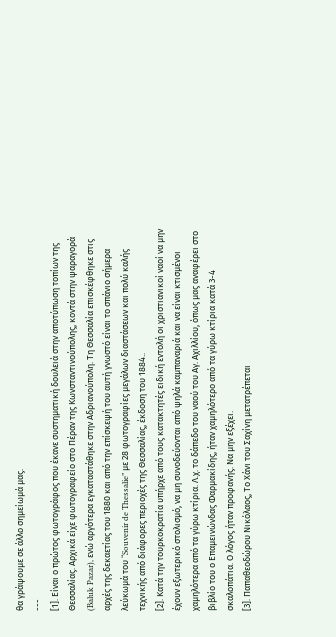θα γράψουμε σε άλλο σημείωμά μας.
---
[1]. Είναι ο πρώτος φωτογράφος που έκανε συστηματική δουλειά στην αποτύπωση τοπίων της Θεσσαλίας. Αρχικά είχε φωτογραφείο στο Πέραν της Κωνσταντινούπολης, κοντά στην ψαραγορά (Baluk Pazar), ενώ αργότερα εγκαταστάθηκε στην Αδριανούπολη. Τη Θεσσαλία επισκέφθηκε στις αρχές της δεκαετίας του 1880 και από την επίσκεψή του αυτή γνωστό είναι το σπάνιο σήμερα λεύκωμά του “Souvenir de Thessalie” με 28 φωτογραφίες μεγάλων διαστάσεων και πολύ καλής τεχνικής από διάφορες περιοχές της Θεσσαλίας, έκδοση του 1884..
[2]. Κατά την τουρκοκρατία υπήρχε από τους κατακτητές ειδική εντολή οι χριστιανικοί ναοί να μην έχουν εξωτερικό στολισμό, να μη συνοδεύονται από ψηλά καμπαναριά και να είναι κτισμένοι χαμηλότερα από τα γύρω κτίρια. Λ.χ. το δάπεδο του ναού του Αγ. Αχιλλίου, όπως μας αναφέρει στο βιβλίο του ο Επαμεινώνδας Φαρμακίδης, ήταν χαμηλότερο από τα γύρω κτίρια κατά 3-4 σκαλοπάτια. Ο λόγος ήταν προφανής. Να μην εξέχει.
[3]. Παπαθεοδώρου Νικόλαος, Το Χάνι του Σαχίνη μετατρέπεται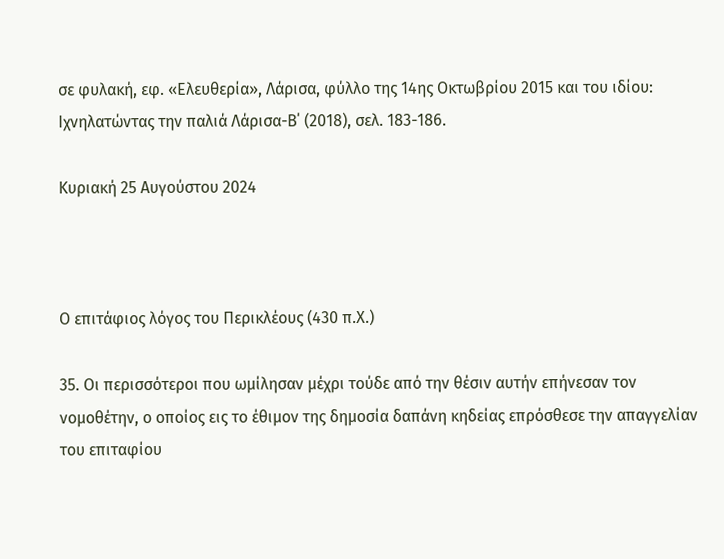σε φυλακή, εφ. «Ελευθερία», Λάρισα, φύλλο της 14ης Οκτωβρίου 2015 και του ιδίου: Ιχνηλατώντας την παλιά Λάρισα-Β΄ (2018), σελ. 183-186.

Κυριακή 25 Αυγούστου 2024



Ο επιτάφιος λόγος του Περικλέους (430 π.Χ.)

35. Οι περισσότεροι που ωμίλησαν μέχρι τούδε από την θέσιν αυτήν επήνεσαν τον νομοθέτην, ο οποίος εις το έθιμον της δημοσία δαπάνη κηδείας επρόσθεσε την απαγγελίαν του επιταφίου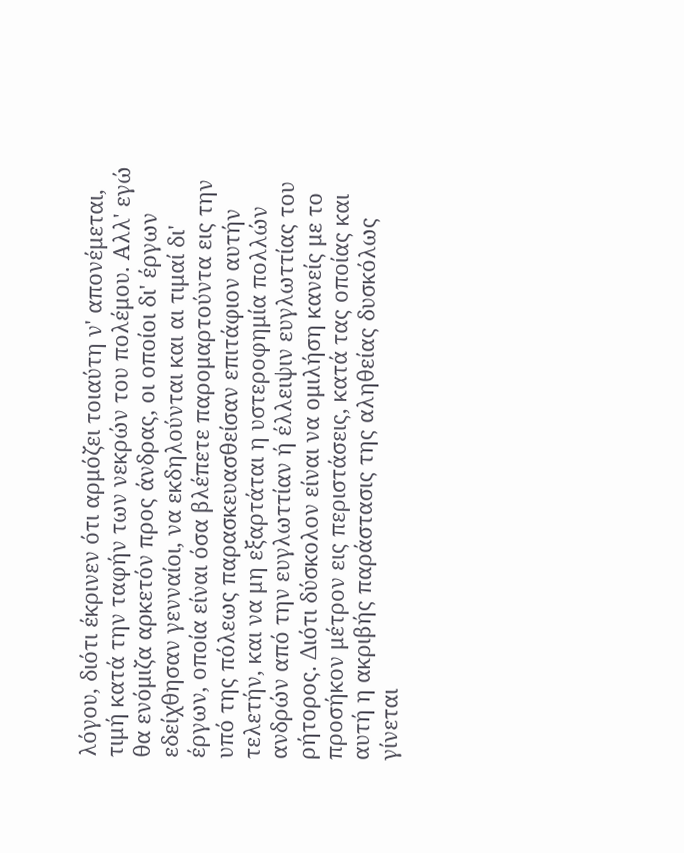λόγου, διότι έκρινεν ότι αρμόζει τοιαύτη ν' απονέμεται, τιμή κατά την ταφήν των νεκρών του πολέμου. Αλλ' εγώ θα ενόμιζα αρκετόν προς άνδρας, οι οποίοι δι' έργων εδείχθησαν γενναίοι, να εκδηλούνται και αι τιμαί δι' έργων, οποία είναι όσα βλέπετε παρομαρτούντα εις την υπό της πόλεως παρασκευασθείσαν επιτάφιον αυτήν τελετήν, και να μη εξαρτάται η υστεροφημία πολλών ανδρών από την ευγλωττίαν ή έλλειψιν ευγλωττίας του ρήτορος. Διότι δύσκολον είναι να ομιλήση κανείς με το προσήκον μέτρον εις περιστάσεις, κατά τας οποίας και αυτή η ακριβής παράστασις της αληθείας δυσκόλως γίνεται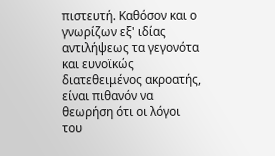πιστευτή. Καθόσον και ο γνωρίζων εξ' ιδίας αντιλήψεως τα γεγονότα και ευνοϊκώς διατεθειμένος ακροατής, είναι πιθανόν να θεωρήση ότι οι λόγοι του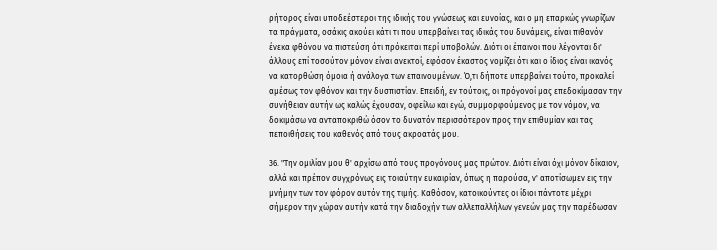ρήτορος είναι υποδεέστεροι της ιδικής του γνώσεως και ευνοίας, και ο μη επαρκώς γνωρίζων τα πράγματα, οσάκις ακούει κάτι τι που υπερβαίνει τας ιδικάς του δυνάμεις, είναι πιθανόν ένεκα φθόνου να πιστεύση ότι πρόκειται περί υποβολών. Διότι οι έπαινοι που λέγονται δι' άλλους επί τοσούτον μόνον είναι ανεκτοί, εφόσον έκαστος νομίζει ότι και ο ίδιος είναι ικανός να κατορθώση όμοια ή ανάλογα των επαινουμένων. Ό,τι δήποτε υπερβαίνει τούτο, προκαλεί αμέσως τον φθόνον και την δυσπιστίαν. Επειδή, εν τούτοις, οι πρόγονοί μας επεδοκίμασαν την συνήθειαν αυτήν ως καλώς έχουσαν, οφείλω και εγώ, συμμορφούμενος με τον νόμον, να δοκιμάσω να ανταποκριθώ όσον το δυνατόν περισσότερον προς την επιθυμίαν και τας πεποιθήσεις του καθενός από τους ακροατάς μου.

36. "Την ομιλίαν μου θ' αρχίσω από τους προγόνους μας πρώτον. Διότι είναι όχι μόνον δίκαιον, αλλά και πρέπον συγχρόνως εις τοιαύτην ευκαιρίαν, όπως η παρούσα, ν' αποτίσωμεν εις την μνήμην των τον φόρον αυτόν της τιμής. Καθόσον, κατοικούντες οι ίδιοι πάντοτε μέχρι σήμερον την χώραν αυτήν κατά την διαδοχήν των αλλεπαλλήλων γενεών μας την παρέδωσαν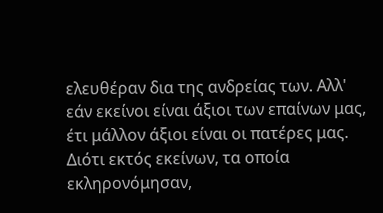ελευθέραν δια της ανδρείας των. Αλλ' εάν εκείνοι είναι άξιοι των επαίνων μας, έτι μάλλον άξιοι είναι οι πατέρες μας. Διότι εκτός εκείνων, τα οποία εκληρονόμησαν,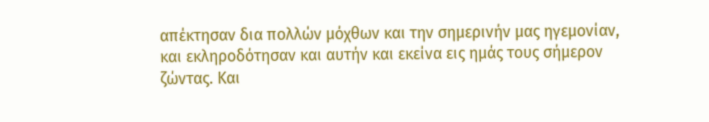απέκτησαν δια πολλών μόχθων και την σημερινήν μας ηγεμονίαν, και εκληροδότησαν και αυτήν και εκείνα εις ημάς τους σήμερον ζώντας. Και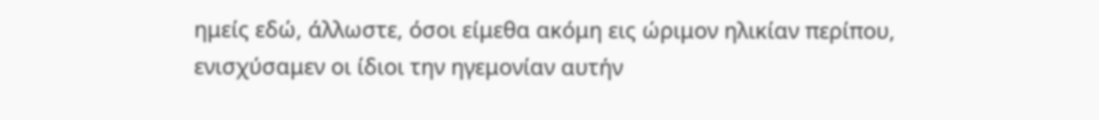ημείς εδώ, άλλωστε, όσοι είμεθα ακόμη εις ώριμον ηλικίαν περίπου, ενισχύσαμεν οι ίδιοι την ηγεμονίαν αυτήν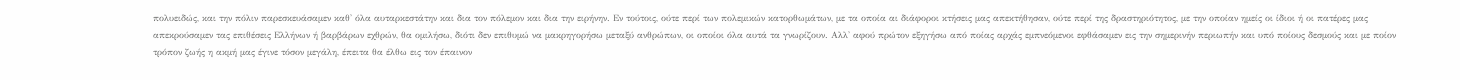πολυειδώς, και την πόλιν παρεσκευάσαμεν καθ' όλα αυταρκεστάτην και δια τον πόλεμον και δια την ειρήνην. Εν τούτοις, ούτε περί των πολεμικών κατορθωμάτων, με τα οποία αι διάφοροι κτήσεις μας απεκτήθησαν, ούτε περί της δραστηριότητος, με την οποίαν ημείς οι ίδιοι ή οι πατέρες μας απεκρούσαμεν τας επιθέσεις Ελλήνων ή βαρβάρων εχθρών, θα ομιλήσω, διότι δεν επιθυμώ να μακρηγορήσω μεταξύ ανθρώπων, οι οποίοι όλα αυτά τα γνωρίζουν. Αλλ' αφού πρώτον εξηγήσω από ποίας αρχάς εμπνεόμενοι εφθάσαμεν εις την σημερινήν περιωπήν και υπό ποίους δεσμούς και με ποίον τρόπον ζωής η ακμή μας έγινε τόσον μεγάλη, έπειτα θα έλθω εις τον έπαινον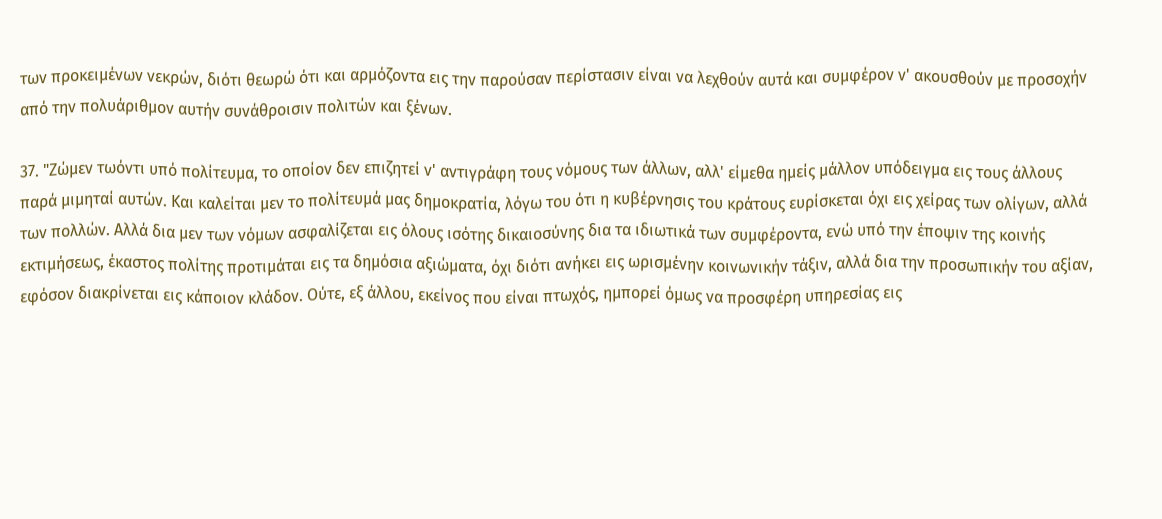των προκειμένων νεκρών, διότι θεωρώ ότι και αρμόζοντα εις την παρούσαν περίστασιν είναι να λεχθούν αυτά και συμφέρον ν' ακουσθούν με προσοχήν από την πολυάριθμον αυτήν συνάθροισιν πολιτών και ξένων.

37. "Ζώμεν τωόντι υπό πολίτευμα, το οποίον δεν επιζητεί ν' αντιγράφη τους νόμους των άλλων, αλλ' είμεθα ημείς μάλλον υπόδειγμα εις τους άλλους παρά μιμηταί αυτών. Και καλείται μεν το πολίτευμά μας δημοκρατία, λόγω του ότι η κυβέρνησις του κράτους ευρίσκεται όχι εις χείρας των ολίγων, αλλά των πολλών. Αλλά δια μεν των νόμων ασφαλίζεται εις όλους ισότης δικαιοσύνης δια τα ιδιωτικά των συμφέροντα, ενώ υπό την έποψιν της κοινής εκτιμήσεως, έκαστος πολίτης προτιμάται εις τα δημόσια αξιώματα, όχι διότι ανήκει εις ωρισμένην κοινωνικήν τάξιν, αλλά δια την προσωπικήν του αξίαν, εφόσον διακρίνεται εις κάποιον κλάδον. Ούτε, εξ άλλου, εκείνος που είναι πτωχός, ημπορεί όμως να προσφέρη υπηρεσίας εις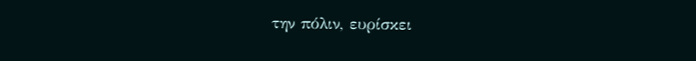την πόλιν, ευρίσκει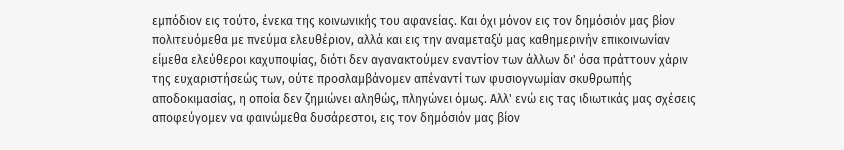εμπόδιον εις τούτο, ένεκα της κοινωνικής του αφανείας. Και όχι μόνον εις τον δημόσιόν μας βίον πολιτευόμεθα με πνεύμα ελευθέριον, αλλά και εις την αναμεταξύ μας καθημερινήν επικοινωνίαν είμεθα ελεύθεροι καχυποψίας, διότι δεν αγανακτούμεν εναντίον των άλλων δι' όσα πράττουν χάριν της ευχαριστήσεώς των, ούτε προσλαμβάνομεν απέναντί των φυσιογνωμίαν σκυθρωπής αποδοκιμασίας, η οποία δεν ζημιώνει αληθώς, πληγώνει όμως. Αλλ' ενώ εις τας ιδιωτικάς μας σχέσεις αποφεύγομεν να φαινώμεθα δυσάρεστοι, εις τον δημόσιόν μας βίον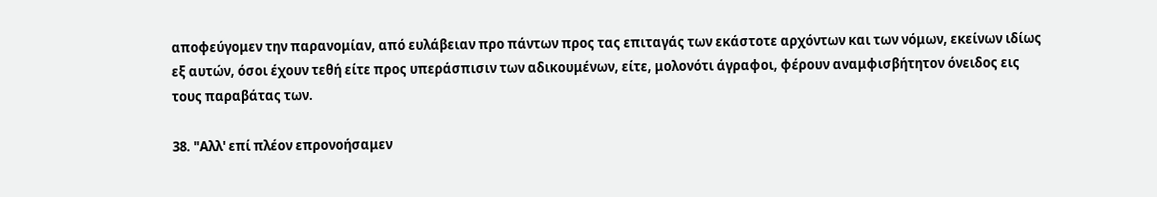αποφεύγομεν την παρανομίαν, από ευλάβειαν προ πάντων προς τας επιταγάς των εκάστοτε αρχόντων και των νόμων, εκείνων ιδίως εξ αυτών, όσοι έχουν τεθή είτε προς υπεράσπισιν των αδικουμένων, είτε, μολονότι άγραφοι, φέρουν αναμφισβήτητον όνειδος εις τους παραβάτας των.

38. "Αλλ' επί πλέον επρονοήσαμεν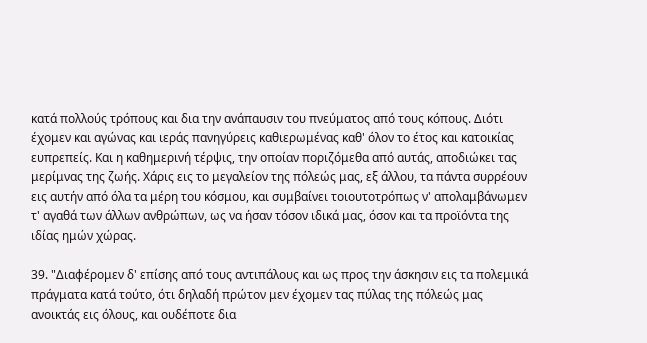κατά πολλούς τρόπους και δια την ανάπαυσιν του πνεύματος από τους κόπους. Διότι έχομεν και αγώνας και ιεράς πανηγύρεις καθιερωμένας καθ' όλον το έτος και κατοικίας ευπρεπείς. Και η καθημερινή τέρψις, την οποίαν ποριζόμεθα από αυτάς, αποδιώκει τας μερίμνας της ζωής. Χάρις εις το μεγαλείον της πόλεώς μας, εξ άλλου, τα πάντα συρρέουν εις αυτήν από όλα τα μέρη του κόσμου, και συμβαίνει τοιουτοτρόπως ν' απολαμβάνωμεν τ' αγαθά των άλλων ανθρώπων, ως να ήσαν τόσον ιδικά μας, όσον και τα προϊόντα της ιδίας ημών χώρας.

39. "Διαφέρομεν δ' επίσης από τους αντιπάλους και ως προς την άσκησιν εις τα πολεμικά πράγματα κατά τούτο, ότι δηλαδή πρώτον μεν έχομεν τας πύλας της πόλεώς μας ανοικτάς εις όλους, και ουδέποτε δια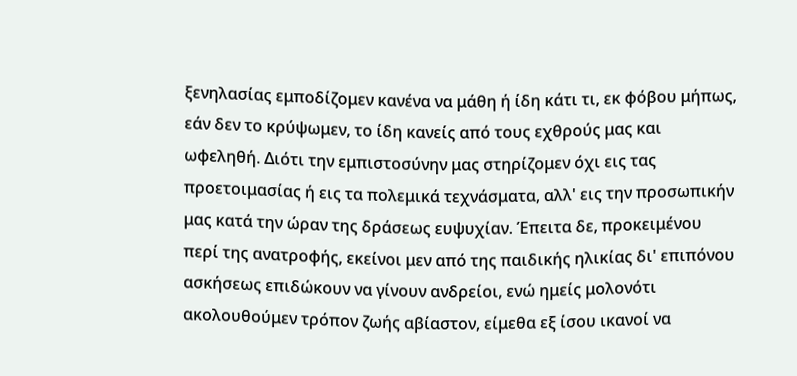ξενηλασίας εμποδίζομεν κανένα να μάθη ή ίδη κάτι τι, εκ φόβου μήπως, εάν δεν το κρύψωμεν, το ίδη κανείς από τους εχθρούς μας και ωφεληθή. Διότι την εμπιστοσύνην μας στηρίζομεν όχι εις τας προετοιμασίας ή εις τα πολεμικά τεχνάσματα, αλλ' εις την προσωπικήν μας κατά την ώραν της δράσεως ευψυχίαν. Έπειτα δε, προκειμένου περί της ανατροφής, εκείνοι μεν από της παιδικής ηλικίας δι' επιπόνου ασκήσεως επιδώκουν να γίνουν ανδρείοι, ενώ ημείς μολονότι ακολουθούμεν τρόπον ζωής αβίαστον, είμεθα εξ ίσου ικανοί να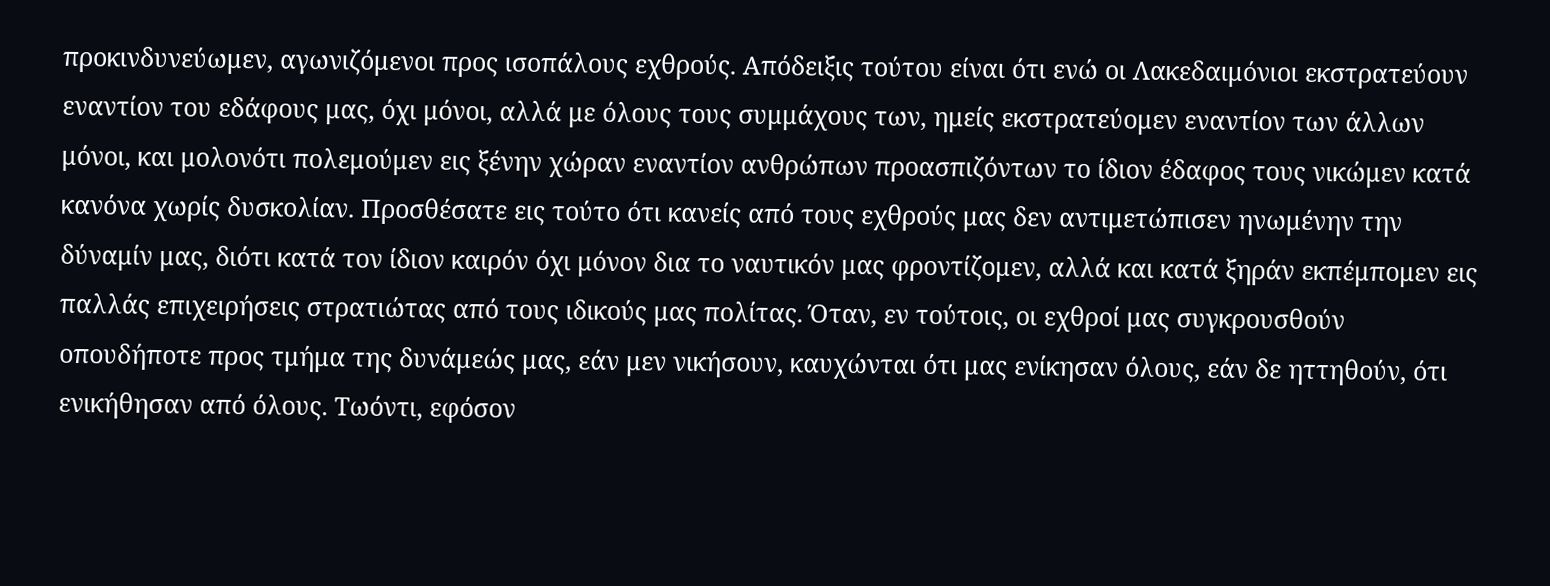προκινδυνεύωμεν, αγωνιζόμενοι προς ισοπάλους εχθρούς. Απόδειξις τούτου είναι ότι ενώ οι Λακεδαιμόνιοι εκστρατεύουν εναντίον του εδάφους μας, όχι μόνοι, αλλά με όλους τους συμμάχους των, ημείς εκστρατεύομεν εναντίον των άλλων μόνοι, και μολονότι πολεμούμεν εις ξένην χώραν εναντίον ανθρώπων προασπιζόντων το ίδιον έδαφος τους νικώμεν κατά κανόνα χωρίς δυσκολίαν. Προσθέσατε εις τούτο ότι κανείς από τους εχθρούς μας δεν αντιμετώπισεν ηνωμένην την δύναμίν μας, διότι κατά τον ίδιον καιρόν όχι μόνον δια το ναυτικόν μας φροντίζομεν, αλλά και κατά ξηράν εκπέμπομεν εις παλλάς επιχειρήσεις στρατιώτας από τους ιδικούς μας πολίτας. Όταν, εν τούτοις, οι εχθροί μας συγκρουσθούν οπουδήποτε προς τμήμα της δυνάμεώς μας, εάν μεν νικήσουν, καυχώνται ότι μας ενίκησαν όλους, εάν δε ηττηθούν, ότι ενικήθησαν από όλους. Τωόντι, εφόσον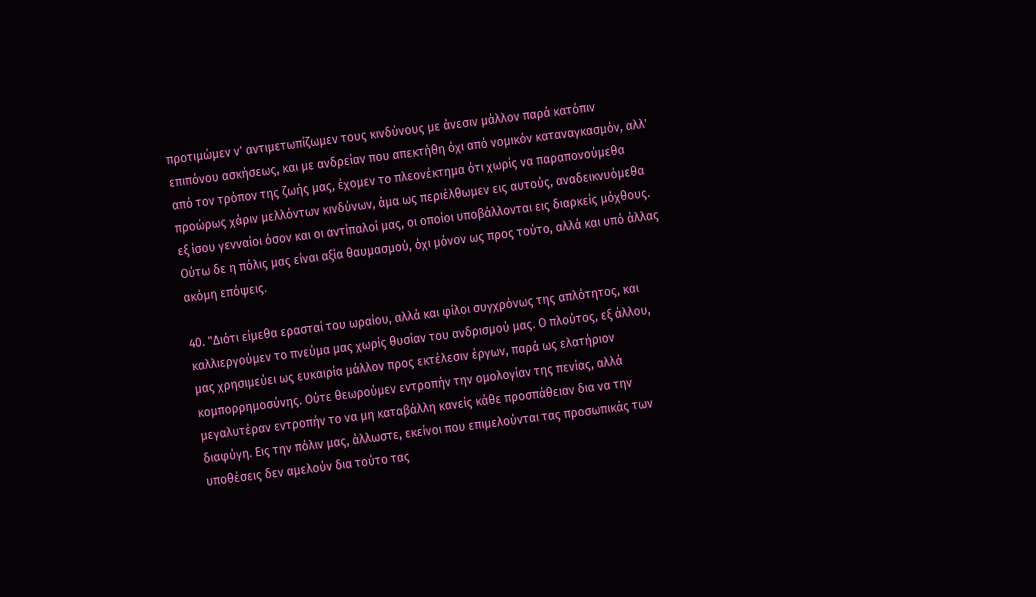προτιμώμεν ν' αντιμετωπίζωμεν τους κινδύνους με άνεσιν μάλλον παρά κατόπιν επιπόνου ασκήσεως, και με ανδρείαν που απεκτήθη όχι από νομικόν καταναγκασμόν, αλλ' από τον τρόπον της ζωής μας, έχομεν το πλεονέκτημα ότι χωρίς να παραπονούμεθα προώρως χάριν μελλόντων κινδύνων, άμα ως περιέλθωμεν εις αυτούς, αναδεικνυόμεθα εξ ίσου γενναίοι όσον και οι αντίπαλοί μας, οι οποίοι υποβάλλονται εις διαρκείς μόχθους. Ούτω δε η πόλις μας είναι αξία θαυμασμού, όχι μόνον ως προς τούτο, αλλά και υπό άλλας ακόμη επόψεις.

40. "Διότι είμεθα ερασταί του ωραίου, αλλά και φίλοι συγχρόνως της απλότητος, και καλλιεργούμεν το πνεύμα μας χωρίς θυσίαν του ανδρισμού μας. Ο πλούτος, εξ άλλου, μας χρησιμεύει ως ευκαιρία μάλλον προς εκτέλεσιν έργων, παρά ως ελατήριον κομπορρημοσύνης. Ούτε θεωρούμεν εντροπήν την ομολογίαν της πενίας, αλλά μεγαλυτέραν εντροπήν το να μη καταβάλλη κανείς κάθε προσπάθειαν δια να την διαφύγη. Εις την πόλιν μας, άλλωστε, εκείνοι που επιμελούνται τας προσωπικάς των υποθέσεις δεν αμελούν δια τούτο τας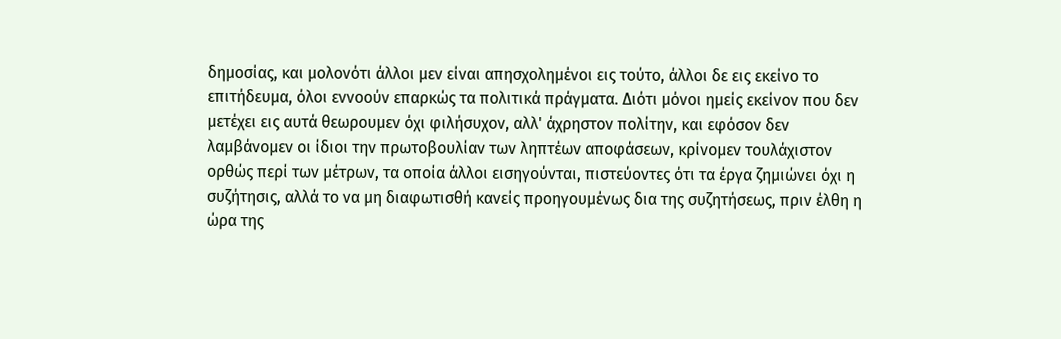δημοσίας, και μολονότι άλλοι μεν είναι απησχολημένοι εις τούτο, άλλοι δε εις εκείνο το επιτήδευμα, όλοι εννοούν επαρκώς τα πολιτικά πράγματα. Διότι μόνοι ημείς εκείνον που δεν μετέχει εις αυτά θεωρουμεν όχι φιλήσυχον, αλλ' άχρηστον πολίτην, και εφόσον δεν λαμβάνομεν οι ίδιοι την πρωτοβουλίαν των ληπτέων αποφάσεων, κρίνομεν τουλάχιστον ορθώς περί των μέτρων, τα οποία άλλοι εισηγούνται, πιστεύοντες ότι τα έργα ζημιώνει όχι η συζήτησις, αλλά το να μη διαφωτισθή κανείς προηγουμένως δια της συζητήσεως, πριν έλθη η ώρα της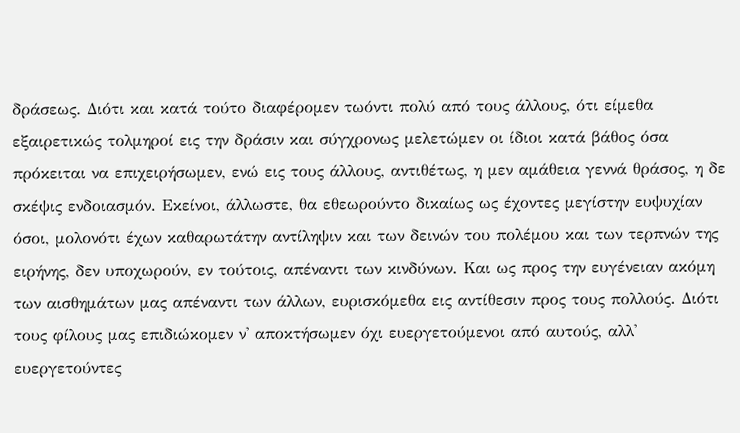δράσεως. Διότι και κατά τούτο διαφέρομεν τωόντι πολύ από τους άλλους, ότι είμεθα εξαιρετικώς τολμηροί εις την δράσιν και σύγχρονως μελετώμεν οι ίδιοι κατά βάθος όσα πρόκειται να επιχειρήσωμεν, ενώ εις τους άλλους, αντιθέτως, η μεν αμάθεια γεννά θράσος, η δε σκέψις ενδοιασμόν. Εκείνοι, άλλωστε, θα εθεωρούντο δικαίως ως έχοντες μεγίστην ευψυχίαν όσοι, μολονότι έχων καθαρωτάτην αντίληψιν και των δεινών του πολέμου και των τερπνών της ειρήνης, δεν υποχωρούν, εν τούτοις, απέναντι των κινδύνων. Και ως προς την ευγένειαν ακόμη των αισθημάτων μας απέναντι των άλλων, ευρισκόμεθα εις αντίθεσιν προς τους πολλούς. Διότι τους φίλους μας επιδιώκομεν ν' αποκτήσωμεν όχι ευεργετούμενοι από αυτούς, αλλ' ευεργετούντες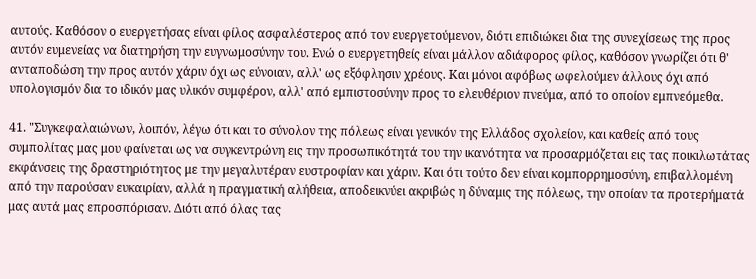αυτούς. Καθόσον ο ευεργετήσας είναι φίλος ασφαλέστερος από τον ευεργετούμενον, διότι επιδιώκει δια της συνεχίσεως της προς αυτόν ευμενείας να διατηρήση την ευγνωμοσύνην του. Ενώ ο ευεργετηθείς είναι μάλλον αδιάφορος φίλος, καθόσον γνωρίζει ότι θ' ανταποδώση την προς αυτόν χάριν όχι ως εύνοιαν, αλλ' ως εξόφλησιν χρέους. Και μόνοι αφόβως ωφελούμεν άλλους όχι από υπολογισμόν δια το ιδικόν μας υλικόν συμφέρον, αλλ' από εμπιστοσύνην προς το ελευθέριον πνεύμα, από το οποίον εμπνεόμεθα.

41. "Συγκεφαλαιώνων, λοιπόν, λέγω ότι και το σύνολον της πόλεως είναι γενικόν της Ελλάδος σχολείον, και καθείς από τους συμπολίτας μας μου φαίνεται ως να συγκεντρώνη εις την προσωπικότητά του την ικανότητα να προσαρμόζεται εις τας ποικιλωτάτας εκφάνσεις της δραστηριότητος με την μεγαλυτέραν ευστροφίαν και χάριν. Και ότι τούτο δεν είναι κομπορρημοσύνη, επιβαλλομένη από την παρούσαν ευκαιρίαν, αλλά η πραγματική αλήθεια, αποδεικνύει ακριβώς η δύναμις της πόλεως, την οποίαν τα προτερήματά μας αυτά μας επροσπόρισαν. Διότι από όλας τας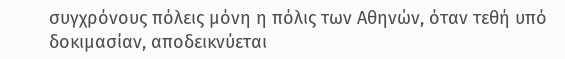συγχρόνους πόλεις μόνη η πόλις των Αθηνών, όταν τεθή υπό δοκιμασίαν, αποδεικνύεται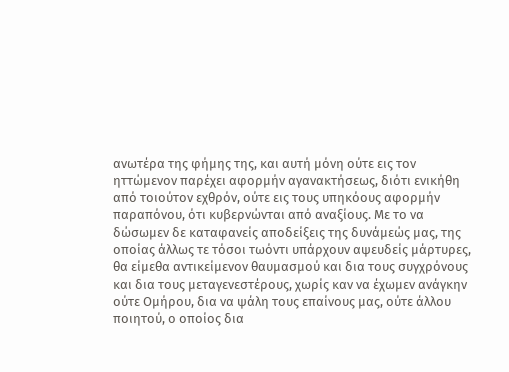ανωτέρα της φήμης της, και αυτή μόνη ούτε εις τον ηττώμενον παρέχει αφορμήν αγανακτήσεως, διότι ενικήθη από τοιούτον εχθρόν, ούτε εις τους υπηκόους αφορμήν παραπόνου, ότι κυβερνώνται από αναξίους. Με το να δώσωμεν δε καταφανείς αποδείξεις της δυνάμεώς μας, της οποίας άλλως τε τόσοι τωόντι υπάρχουν αψευδείς μάρτυρες, θα είμεθα αντικείμενον θαυμασμού και δια τους συγχρόνους και δια τους μεταγενεστέρους, χωρίς καν να έχωμεν ανάγκην ούτε Ομήρου, δια να ψάλη τους επαίνους μας, ούτε άλλου ποιητού, ο οποίος δια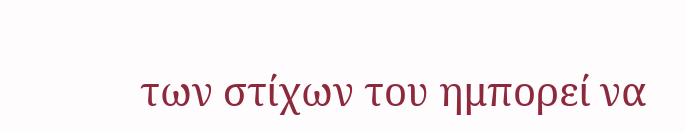των στίχων του ημπορεί να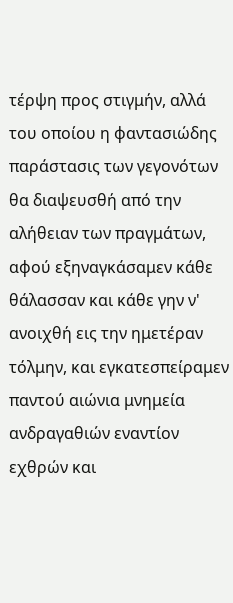τέρψη προς στιγμήν, αλλά του οποίου η φαντασιώδης παράστασις των γεγονότων θα διαψευσθή από την αλήθειαν των πραγμάτων, αφού εξηναγκάσαμεν κάθε θάλασσαν και κάθε γην ν' ανοιχθή εις την ημετέραν τόλμην, και εγκατεσπείραμεν παντού αιώνια μνημεία ανδραγαθιών εναντίον εχθρών και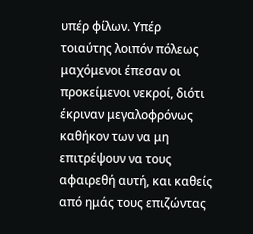υπέρ φίλων. Υπέρ τοιαύτης λοιπόν πόλεως μαχόμενοι έπεσαν οι προκείμενοι νεκροί, διότι έκριναν μεγαλοφρόνως καθήκον των να μη επιτρέψουν να τους αφαιρεθή αυτή, και καθείς από ημάς τους επιζώντας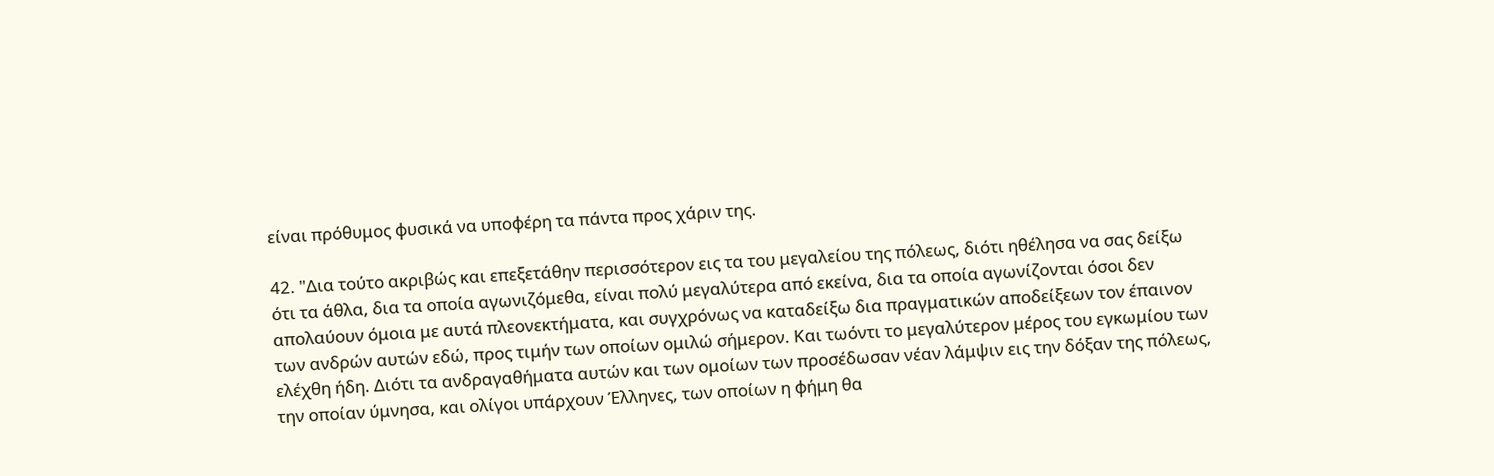είναι πρόθυμος φυσικά να υποφέρη τα πάντα προς χάριν της.

42. "Δια τούτο ακριβώς και επεξετάθην περισσότερον εις τα του μεγαλείου της πόλεως, διότι ηθέλησα να σας δείξω ότι τα άθλα, δια τα οποία αγωνιζόμεθα, είναι πολύ μεγαλύτερα από εκείνα, δια τα οποία αγωνίζονται όσοι δεν απολαύουν όμοια με αυτά πλεονεκτήματα, και συγχρόνως να καταδείξω δια πραγματικών αποδείξεων τον έπαινον των ανδρών αυτών εδώ, προς τιμήν των οποίων ομιλώ σήμερον. Και τωόντι το μεγαλύτερον μέρος του εγκωμίου των ελέχθη ήδη. Διότι τα ανδραγαθήματα αυτών και των ομοίων των προσέδωσαν νέαν λάμψιν εις την δόξαν της πόλεως, την οποίαν ύμνησα, και ολίγοι υπάρχουν Έλληνες, των οποίων η φήμη θα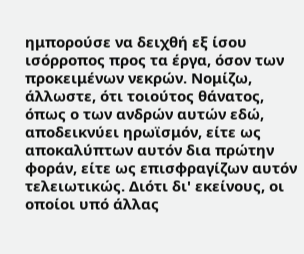ημπορούσε να δειχθή εξ ίσου ισόρροπος προς τα έργα, όσον των προκειμένων νεκρών. Νομίζω, άλλωστε, ότι τοιούτος θάνατος, όπως ο των ανδρών αυτών εδώ, αποδεικνύει ηρωϊσμόν, είτε ως αποκαλύπτων αυτόν δια πρώτην φοράν, είτε ως επισφραγίζων αυτόν τελειωτικώς. Διότι δι' εκείνους, οι οποίοι υπό άλλας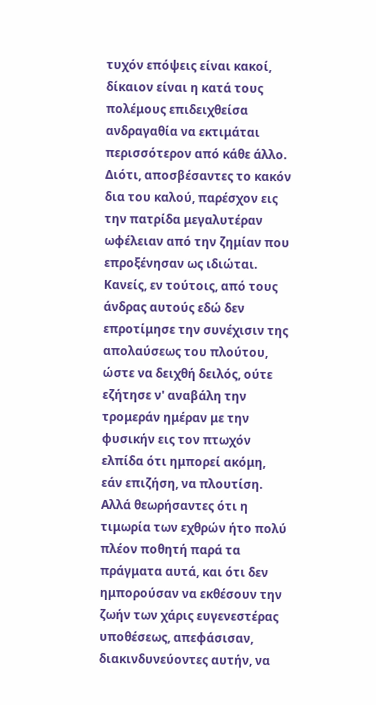τυχόν επόψεις είναι κακοί, δίκαιον είναι η κατά τους πολέμους επιδειχθείσα ανδραγαθία να εκτιμάται περισσότερον από κάθε άλλο. Διότι, αποσβέσαντες το κακόν δια του καλού, παρέσχον εις την πατρίδα μεγαλυτέραν ωφέλειαν από την ζημίαν που επροξένησαν ως ιδιώται. Κανείς, εν τούτοις, από τους άνδρας αυτούς εδώ δεν επροτίμησε την συνέχισιν της απολαύσεως του πλούτου, ώστε να δειχθή δειλός, ούτε εζήτησε ν' αναβάλη την τρομεράν ημέραν με την φυσικήν εις τον πτωχόν ελπίδα ότι ημπορεί ακόμη, εάν επιζήση, να πλουτίση. Αλλά θεωρήσαντες ότι η τιμωρία των εχθρών ήτο πολύ πλέον ποθητή παρά τα πράγματα αυτά, και ότι δεν ημπορούσαν να εκθέσουν την ζωήν των χάρις ευγενεστέρας υποθέσεως, απεφάσισαν, διακινδυνεύοντες αυτήν, να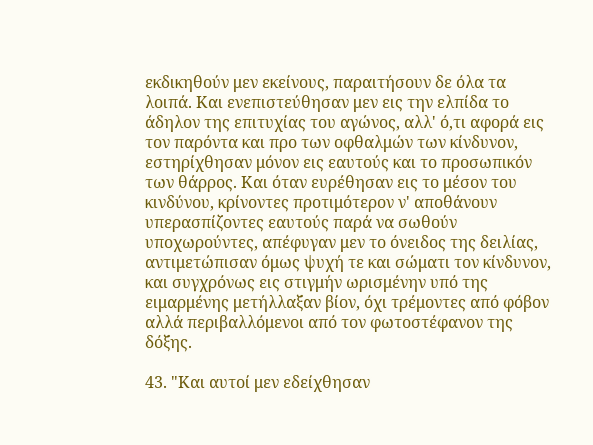εκδικηθούν μεν εκείνους, παραιτήσουν δε όλα τα λοιπά. Και ενεπιστεύθησαν μεν εις την ελπίδα το άδηλον της επιτυχίας του αγώνος, αλλ' ό,τι αφορά εις τον παρόντα και προ των οφθαλμών των κίνδυνον, εστηρίχθησαν μόνον εις εαυτούς και το προσωπικόν των θάρρος. Και όταν ευρέθησαν εις το μέσον του κινδύνου, κρίνοντες προτιμότερον ν' αποθάνουν υπερασπίζοντες εαυτούς παρά να σωθούν υποχωρούντες, απέφυγαν μεν το όνειδος της δειλίας, αντιμετώπισαν όμως ψυχή τε και σώματι τον κίνδυνον, και συγχρόνως εις στιγμήν ωρισμένην υπό της ειμαρμένης μετήλλαξαν βίον, όχι τρέμοντες από φόβον αλλά περιβαλλόμενοι από τον φωτοστέφανον της δόξης.

43. "Και αυτοί μεν εδείχθησαν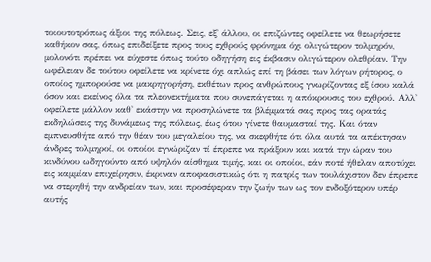τοιουτοτρόπως άξιοι της πόλεως. Σεις, εξ' άλλου, οι επιζώντες οφείλετε να θεωρήσετε καθήκον σας, όπως επιδείξετε προς τους εχθρούς φρόνημα όχι ολιγώτερον τολμηρόν, μολονότι πρέπει να εύχεστε όπως τούτο οδηγήση εις έκβασιν ολιγώτερον ολεθρίαν. Την ωφέλειαν δε τούτου οφείλετε να κρίνετε όχι απλώς επί τη βάσει των λόγων ρήτορος, ο οποίος ημπορούσε να μακρηγορήση, εκθέτων προς ανθρώπους γνωρίζοντας εξ ίσου καλά όσον και εκείνος όλα τα πλεονεκτήματα που συνεπάγεται η απόκρουσις του εχθρού. Αλλ' οφείλετε μάλλον καθ' εκάστην να προσηλώνετε τα βλέμματά σας προς τας ορατάς εκδηλώσεις της δυνάμεως της πόλεως, έως ότου γίνετε θαυμασταί της. Και όταν εμπνευσθήτε από την θέαν του μεγαλείου της, να σκεφθήτε ότι όλα αυτά τα απέκτησαν άνδρες τολμηροί, οι οποίοι εγνώριζαν τί έπρεπε να πράξουν και κατά την ώραν του κινδύνου ωδηγούντο από υψηλόν αίσθημα τιμής, και οι οποίοι, εάν ποτέ ήθελαν αποτύχει εις καμμίαν επιχείρησιν, έκριναν αποφασιστικώς ότι η πατρίς των τουλάχιστον δεν έπρεπε να στερηθή την ανδρείαν των, και προσέφεραν την ζωήν των ως τον ενδοξότερον υπέρ αυτής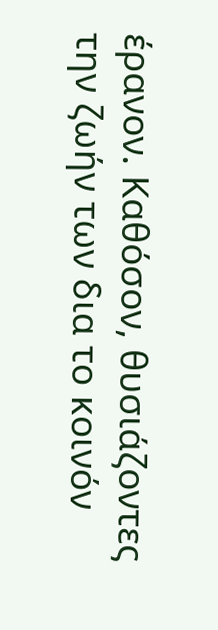έρανον. Καθόσον, θυσιάζοντες την ζωήν των δια το κοινόν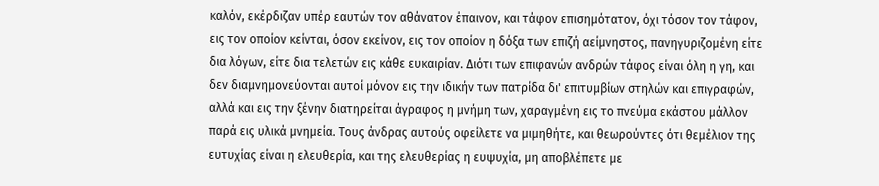καλόν, εκέρδιζαν υπέρ εαυτών τον αθάνατον έπαινον, και τάφον επισημότατον, όχι τόσον τον τάφον, εις τον οποίον κείνται, όσον εκείνον, εις τον οποίον η δόξα των επιζή αείμνηστος, πανηγυριζομένη είτε δια λόγων, είτε δια τελετών εις κάθε ευκαιρίαν. Διότι των επιφανών ανδρών τάφος είναι όλη η γη, και δεν διαμνημονεύονται αυτοί μόνον εις την ιδικήν των πατρίδα δι' επιτυμβίων στηλών και επιγραφών, αλλά και εις την ξένην διατηρείται άγραφος η μνήμη των, χαραγμένη εις το πνεύμα εκάστου μάλλον παρά εις υλικά μνημεία. Τους άνδρας αυτούς οφείλετε να μιμηθήτε, και θεωρούντες ότι θεμέλιον της ευτυχίας είναι η ελευθερία, και της ελευθερίας η ευψυχία, μη αποβλέπετε με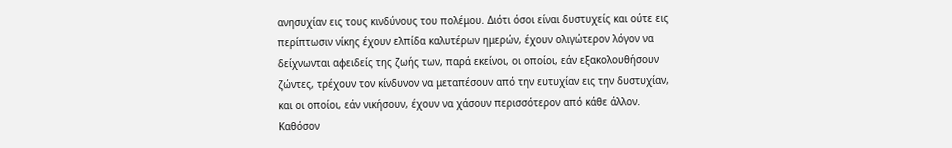ανησυχίαν εις τους κινδύνους του πολέμου. Διότι όσοι είναι δυστυχείς και ούτε εις περίπτωσιν νίκης έχουν ελπίδα καλυτέρων ημερών, έχουν ολιγώτερον λόγον να δείχνωνται αφειδείς της ζωής των, παρά εκείνοι, οι οποίοι, εάν εξακολουθήσουν ζώντες, τρέχουν τον κίνδυνον να μεταπέσουν από την ευτυχίαν εις την δυστυχίαν, και οι οποίοι, εάν νικήσουν, έχουν να χάσουν περισσότερον από κάθε άλλον. Καθόσον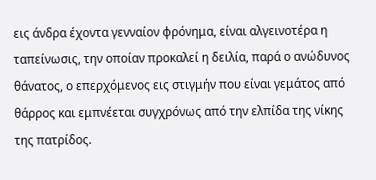εις άνδρα έχοντα γενναίον φρόνημα, είναι αλγεινοτέρα η ταπείνωσις, την οποίαν προκαλεί η δειλία, παρά ο ανώδυνος θάνατος, ο επερχόμενος εις στιγμήν που είναι γεμάτος από θάρρος και εμπνέεται συγχρόνως από την ελπίδα της νίκης της πατρίδος.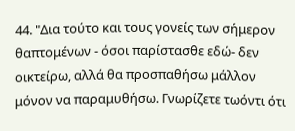44. "Δια τούτο και τους γονείς των σήμερον θαπτομένων - όσοι παρίστασθε εδώ- δεν οικτείρω, αλλά θα προσπαθήσω μάλλον μόνον να παραμυθήσω. Γνωρίζετε τωόντι ότι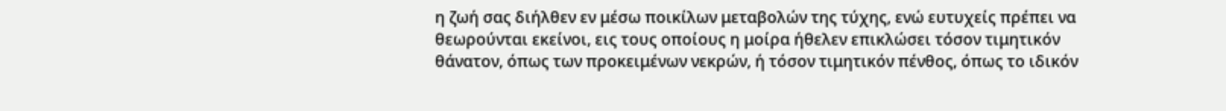η ζωή σας διήλθεν εν μέσω ποικίλων μεταβολών της τύχης, ενώ ευτυχείς πρέπει να θεωρούνται εκείνοι, εις τους οποίους η μοίρα ήθελεν επικλώσει τόσον τιμητικόν θάνατον, όπως των προκειμένων νεκρών, ή τόσον τιμητικόν πένθος, όπως το ιδικόν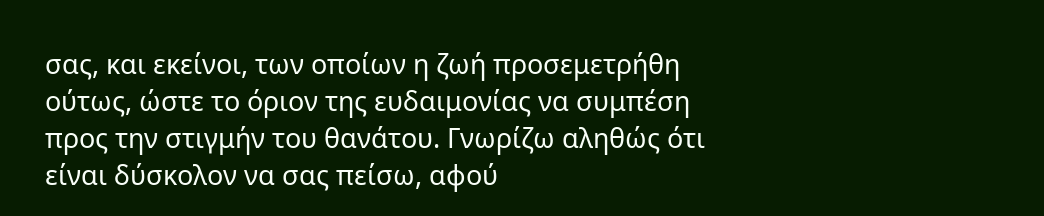σας, και εκείνοι, των οποίων η ζωή προσεμετρήθη ούτως, ώστε το όριον της ευδαιμονίας να συμπέση προς την στιγμήν του θανάτου. Γνωρίζω αληθώς ότι είναι δύσκολον να σας πείσω, αφού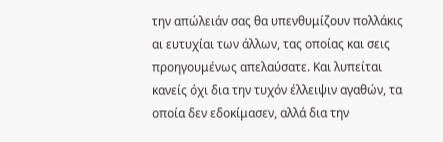την απώλειάν σας θα υπενθυμίζουν πολλάκις αι ευτυχίαι των άλλων, τας οποίας και σεις προηγουμένως απελαύσατε. Και λυπείται κανείς όχι δια την τυχόν έλλειψιν αγαθών, τα οποία δεν εδοκίμασεν, αλλά δια την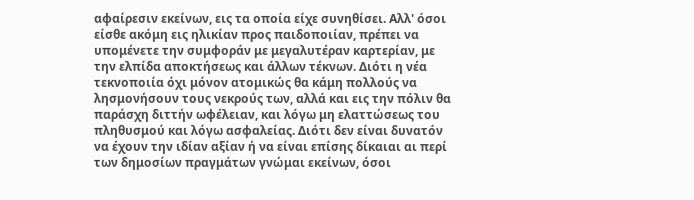αφαίρεσιν εκείνων, εις τα οποία είχε συνηθίσει. Αλλ' όσοι είσθε ακόμη εις ηλικίαν προς παιδοποιίαν, πρέπει να υπομένετε την συμφοράν με μεγαλυτέραν καρτερίαν, με την ελπίδα αποκτήσεως και άλλων τέκνων. Διότι η νέα τεκνοποιία όχι μόνον ατομικώς θα κάμη πολλούς να λησμονήσουν τους νεκρούς των, αλλά και εις την πόλιν θα παράσχη διττήν ωφέλειαν, και λόγω μη ελαττώσεως του πληθυσμού και λόγω ασφαλείας. Διότι δεν είναι δυνατόν να έχουν την ιδίαν αξίαν ή να είναι επίσης δίκαιαι αι περί των δημοσίων πραγμάτων γνώμαι εκείνων, όσοι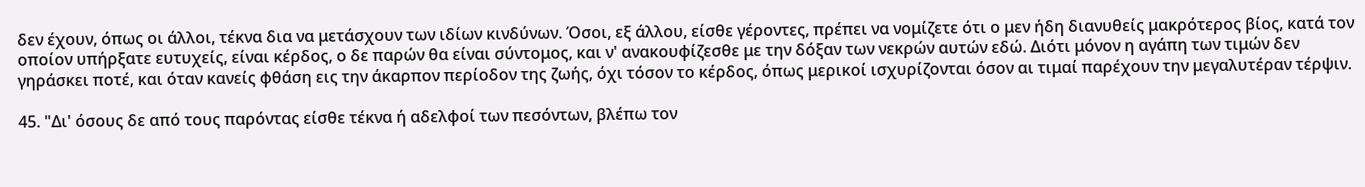δεν έχουν, όπως οι άλλοι, τέκνα δια να μετάσχουν των ιδίων κινδύνων. Όσοι, εξ άλλου, είσθε γέροντες, πρέπει να νομίζετε ότι ο μεν ήδη διανυθείς μακρότερος βίος, κατά τον οποίον υπήρξατε ευτυχείς, είναι κέρδος, ο δε παρών θα είναι σύντομος, και ν' ανακουφίζεσθε με την δόξαν των νεκρών αυτών εδώ. Διότι μόνον η αγάπη των τιμών δεν γηράσκει ποτέ, και όταν κανείς φθάση εις την άκαρπον περίοδον της ζωής, όχι τόσον το κέρδος, όπως μερικοί ισχυρίζονται όσον αι τιμαί παρέχουν την μεγαλυτέραν τέρψιν.

45. "Δι' όσους δε από τους παρόντας είσθε τέκνα ή αδελφοί των πεσόντων, βλέπω τον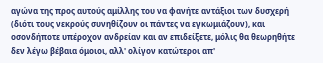αγώνα της προς αυτούς αμίλλης του να φανήτε αντάξιοι των δυσχερή (διότι τους νεκρούς συνηθίζουν οι πάντες να εγκωμιάζουν), και οσονδήποτε υπέροχον ανδρείαν και αν επιδείξετε, μόλις θα θεωρηθήτε δεν λέγω βέβαια όμοιοι, αλλ' ολίγον κατώτεροι απ'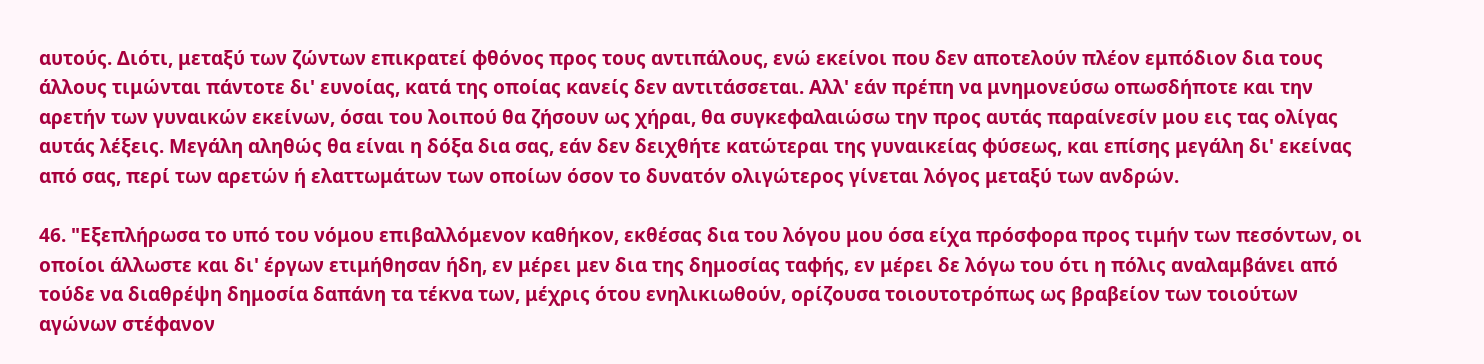αυτούς. Διότι, μεταξύ των ζώντων επικρατεί φθόνος προς τους αντιπάλους, ενώ εκείνοι που δεν αποτελούν πλέον εμπόδιον δια τους άλλους τιμώνται πάντοτε δι' ευνοίας, κατά της οποίας κανείς δεν αντιτάσσεται. Αλλ' εάν πρέπη να μνημονεύσω οπωσδήποτε και την αρετήν των γυναικών εκείνων, όσαι του λοιπού θα ζήσουν ως χήραι, θα συγκεφαλαιώσω την προς αυτάς παραίνεσίν μου εις τας ολίγας αυτάς λέξεις. Μεγάλη αληθώς θα είναι η δόξα δια σας, εάν δεν δειχθήτε κατώτεραι της γυναικείας φύσεως, και επίσης μεγάλη δι' εκείνας από σας, περί των αρετών ή ελαττωμάτων των οποίων όσον το δυνατόν ολιγώτερος γίνεται λόγος μεταξύ των ανδρών.

46. "Εξεπλήρωσα το υπό του νόμου επιβαλλόμενον καθήκον, εκθέσας δια του λόγου μου όσα είχα πρόσφορα προς τιμήν των πεσόντων, οι οποίοι άλλωστε και δι' έργων ετιμήθησαν ήδη, εν μέρει μεν δια της δημοσίας ταφής, εν μέρει δε λόγω του ότι η πόλις αναλαμβάνει από τούδε να διαθρέψη δημοσία δαπάνη τα τέκνα των, μέχρις ότου ενηλικιωθούν, ορίζουσα τοιουτοτρόπως ως βραβείον των τοιούτων αγώνων στέφανον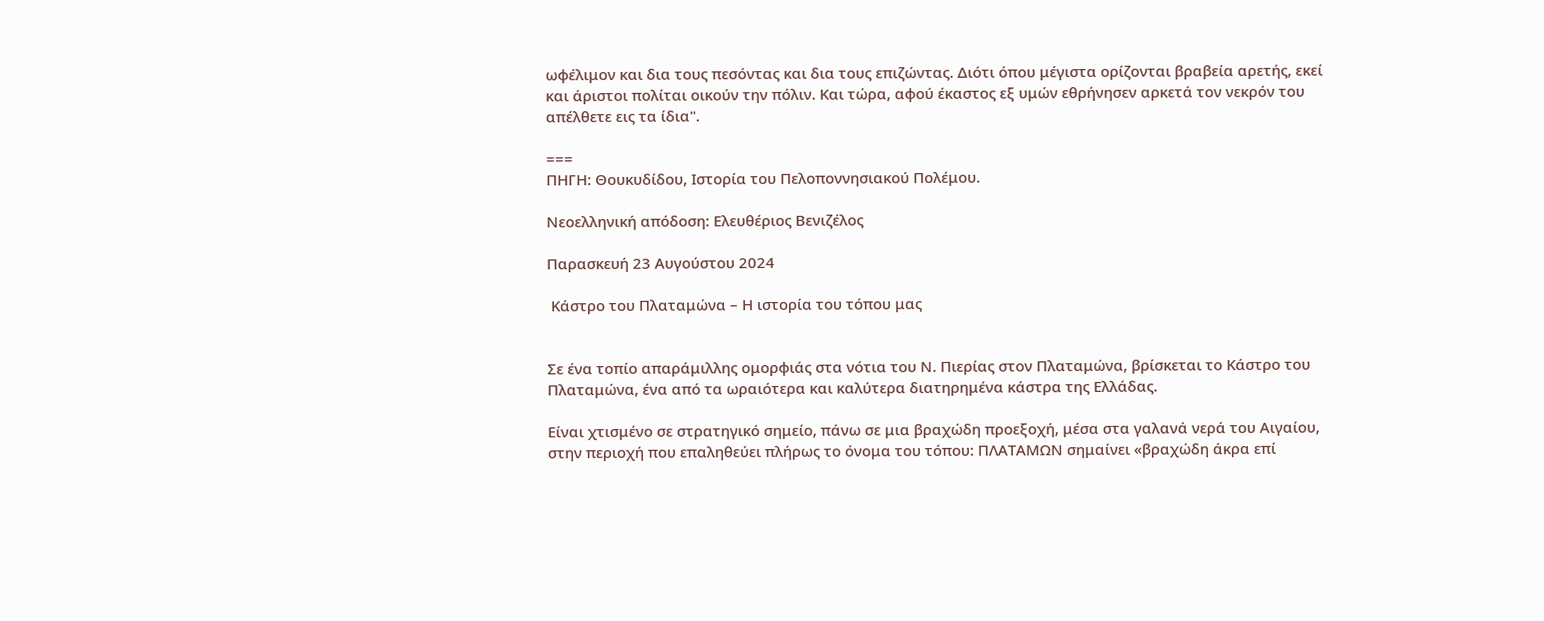ωφέλιμον και δια τους πεσόντας και δια τους επιζώντας. Διότι όπου μέγιστα ορίζονται βραβεία αρετής, εκεί και άριστοι πολίται οικούν την πόλιν. Και τώρα, αφού έκαστος εξ υμών εθρήνησεν αρκετά τον νεκρόν του απέλθετε εις τα ίδια".

===
ΠΗΓΗ: Θουκυδίδου, Ιστορία του Πελοποννησιακού Πολέμου.

Νεοελληνική απόδοση: Ελευθέριος Βενιζέλος

Παρασκευή 23 Αυγούστου 2024

 Κάστρο του Πλαταμώνα – Η ιστορία του τόπου μας


Σε ένα τοπίο απαράμιλλης ομορφιάς στα νότια του Ν. Πιερίας στον Πλαταμώνα, βρίσκεται το Κάστρο του Πλαταμώνα, ένα από τα ωραιότερα και καλύτερα διατηρημένα κάστρα της Ελλάδας.

Είναι χτισμένο σε στρατηγικό σημείο, πάνω σε μια βραχώδη προεξοχή, μέσα στα γαλανά νερά του Αιγαίου, στην περιοχή που επαληθεύει πλήρως το όνομα του τόπου: ΠΛΑΤΑΜΩΝ σημαίνει «βραχώδη άκρα επί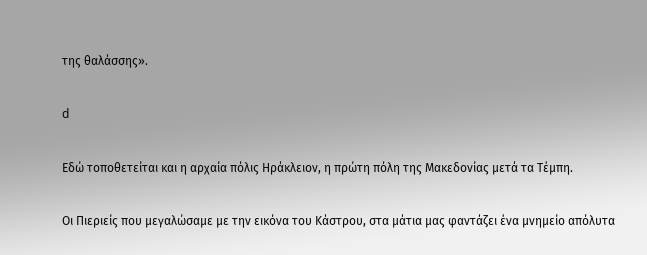της θαλάσσης».

d

Εδώ τοποθετείται και η αρχαία πόλις Ηράκλειον, η πρώτη πόλη της Μακεδονίας μετά τα Τέμπη.

Οι Πιεριείς που μεγαλώσαμε με την εικόνα του Κάστρου, στα μάτια μας φαντάζει ένα μνημείο απόλυτα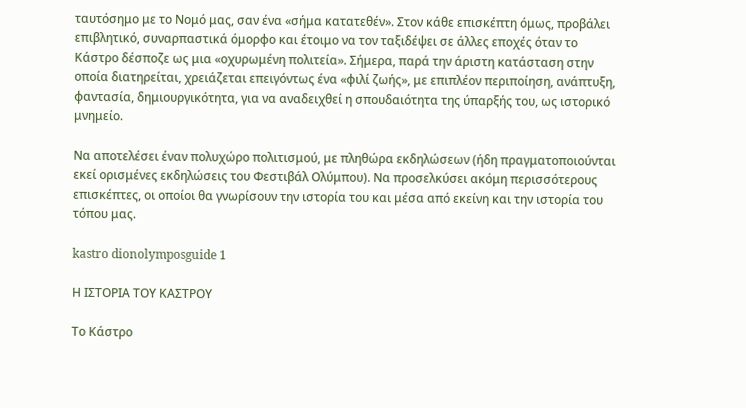ταυτόσημο με το Νομό μας, σαν ένα «σήμα κατατεθέν». Στον κάθε επισκέπτη όμως, προβάλει επιβλητικό, συναρπαστικά όμορφο και έτοιμο να τον ταξιδέψει σε άλλες εποχές όταν το Κάστρο δέσποζε ως μια «οχυρωμένη πολιτεία». Σήμερα, παρά την άριστη κατάσταση στην οποία διατηρείται, χρειάζεται επειγόντως ένα «φιλί ζωής», με επιπλέον περιποίηση, ανάπτυξη, φαντασία, δημιουργικότητα, για να αναδειχθεί η σπουδαιότητα της ύπαρξής του, ως ιστορικό μνημείο.

Να αποτελέσει έναν πολυχώρο πολιτισμού, με πληθώρα εκδηλώσεων (ήδη πραγματοποιούνται εκεί ορισμένες εκδηλώσεις του Φεστιβάλ Ολύμπου). Να προσελκύσει ακόμη περισσότερους επισκέπτες, οι οποίοι θα γνωρίσουν την ιστορία του και μέσα από εκείνη και την ιστορία του τόπου μας.

kastro dionolymposguide 1

Η ΙΣΤΟΡΙΑ ΤΟΥ ΚΑΣΤΡΟΥ

Το Κάστρο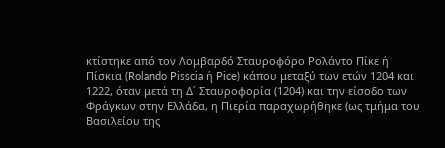κτίστηκε από τον Λομβαρδό Σταυροφόρο Ρολάντο Πίκε ή Πίσκια (Rolando Pisscia ή Pice) κάπου μεταξύ των ετών 1204 και 1222, όταν μετά τη Δ΄ Σταυροφορία (1204) και την είσοδο των Φράγκων στην Ελλάδα, η Πιερία παραχωρήθηκε (ως τμήμα του Βασιλείου της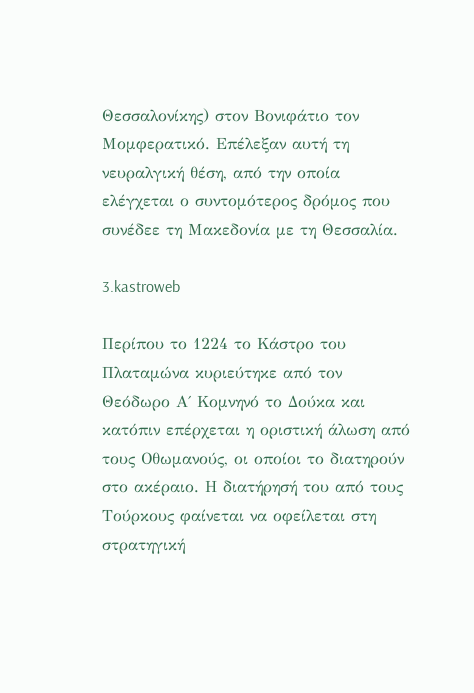Θεσσαλονίκης) στον Βονιφάτιο τον Μομφερατικό. Επέλεξαν αυτή τη νευραλγική θέση, από την οποία ελέγχεται ο συντομότερος δρόμος που συνέδεε τη Μακεδονία με τη Θεσσαλία.

3.kastroweb

Περίπου το 1224 το Κάστρο του Πλαταμώνα κυριεύτηκε από τον Θεόδωρο Α΄ Κομνηνό το Δούκα και κατόπιν επέρχεται η οριστική άλωση από τους Οθωμανούς, οι οποίοι το διατηρούν στο ακέραιο. Η διατήρησή του από τους Τούρκους φαίνεται να οφείλεται στη στρατηγική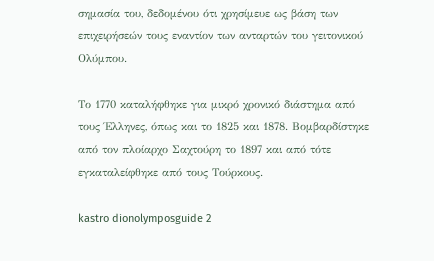σημασία του, δεδομένου ότι χρησίμευε ως βάση των επιχειρήσεών τους εναντίον των ανταρτών του γειτονικού Ολύμπου.

Το 1770 καταλήφθηκε για μικρό χρονικό διάστημα από τους Έλληνες, όπως και το 1825 και 1878. Βομβαρδίστηκε από τον πλοίαρχο Σαχτούρη το 1897 και από τότε εγκαταλείφθηκε από τους Τούρκους.

kastro dionolymposguide 2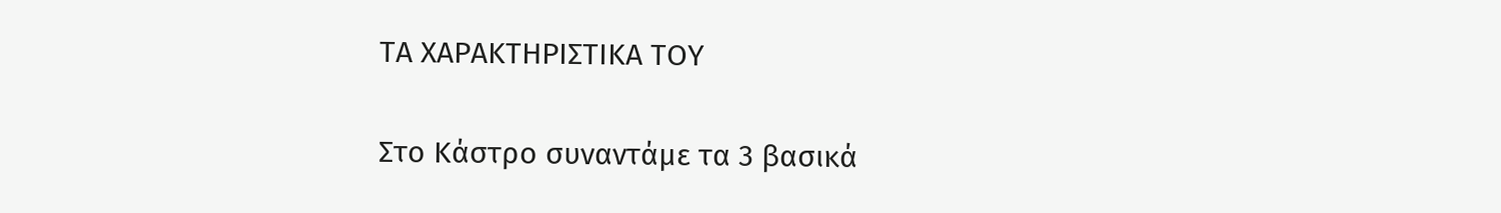ΤΑ ΧΑΡΑΚΤΗΡΙΣΤΙΚΑ ΤΟΥ

Στο Κάστρο συναντάμε τα 3 βασικά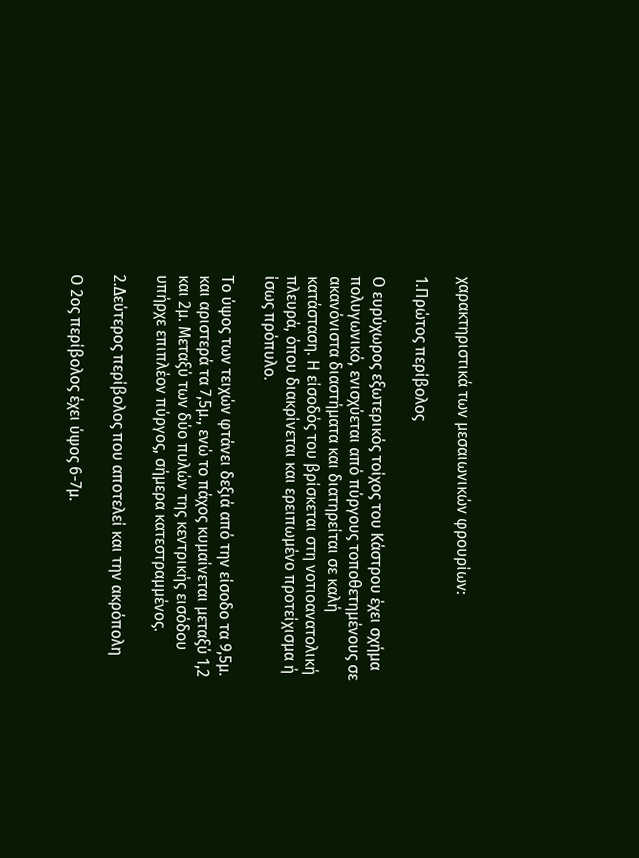χαρακτηριστικά των μεσαιωνικών φρουρίων:

1.Πρώτος περίβολος

Ο ευρύχωρος εξωτερικός τοίχος του Κάστρου έχει σχήμα πολυγωνικό, ενισχύεται από πύργους τοποθετημένους σε ακανόνιστα διαστήματα και διατηρείται σε καλή κατάσταση. Η είσοδός του βρίσκεται στη νοτιοανατολική πλευρά, όπου διακρίνεται και ερειπωμένο προτείχισμα ή ίσως πρόπυλο.

Το ύψος των τειχών φτάνει δεξιά από την είσοδο τα 9,5μ. και αριστερά τα 7,5μ., ενώ το πάχος κυμαίνεται μεταξύ 1,2 και 2μ. Μεταξύ των δύο πυλών της κεντρικής εισόδου υπήρχε επιπλέον πύργος, σήμερα κατεστραμμένος.

2.Δεύτερος περίβολος που αποτελεί και την ακρόπολη

Ο 2ος περίβολος έχει ύψος 6-7μ.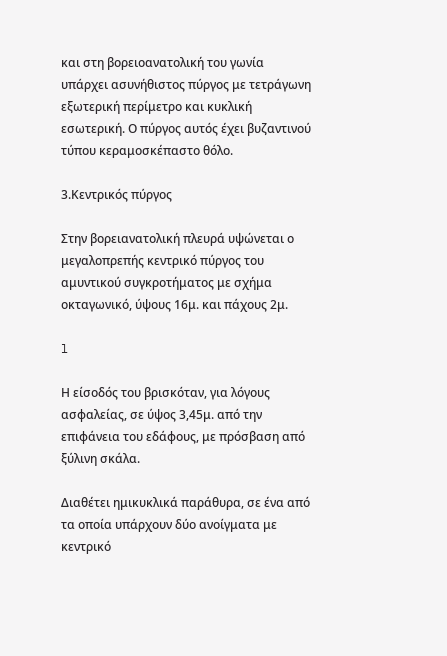και στη βορειοανατολική του γωνία υπάρχει ασυνήθιστος πύργος με τετράγωνη εξωτερική περίμετρο και κυκλική εσωτερική. Ο πύργος αυτός έχει βυζαντινού τύπου κεραμοσκέπαστο θόλο.

3.Κεντρικός πύργος

Στην βορειανατολική πλευρά υψώνεται ο μεγαλοπρεπής κεντρικό πύργος του αμυντικού συγκροτήματος με σχήμα οκταγωνικό, ύψους 16μ. και πάχους 2μ.

l

Η είσοδός του βρισκόταν, για λόγους ασφαλείας, σε ύψος 3,45μ. από την επιφάνεια του εδάφους, με πρόσβαση από ξύλινη σκάλα.

Διαθέτει ημικυκλικά παράθυρα, σε ένα από τα οποία υπάρχουν δύο ανοίγματα με κεντρικό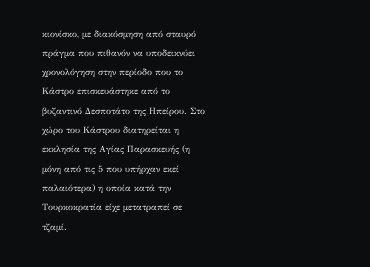κιονίσκο, με διακόσμηση από σταυρό πράγμα που πιθανόν να υποδεικνύει χρονολόγηση στην περίοδο που το Κάστρο επισκευάστηκε από το βυζαντινό Δεσποτάτο της Ηπείρου. Στο χώρο του Κάστρου διατηρείται η εκκλησία της Αγίας Παρασκευής (η μόνη από τις 5 που υπήρχαν εκεί παλαιότερα) η οποία κατά την Τουρκοκρατία είχε μετατραπεί σε τζαμί.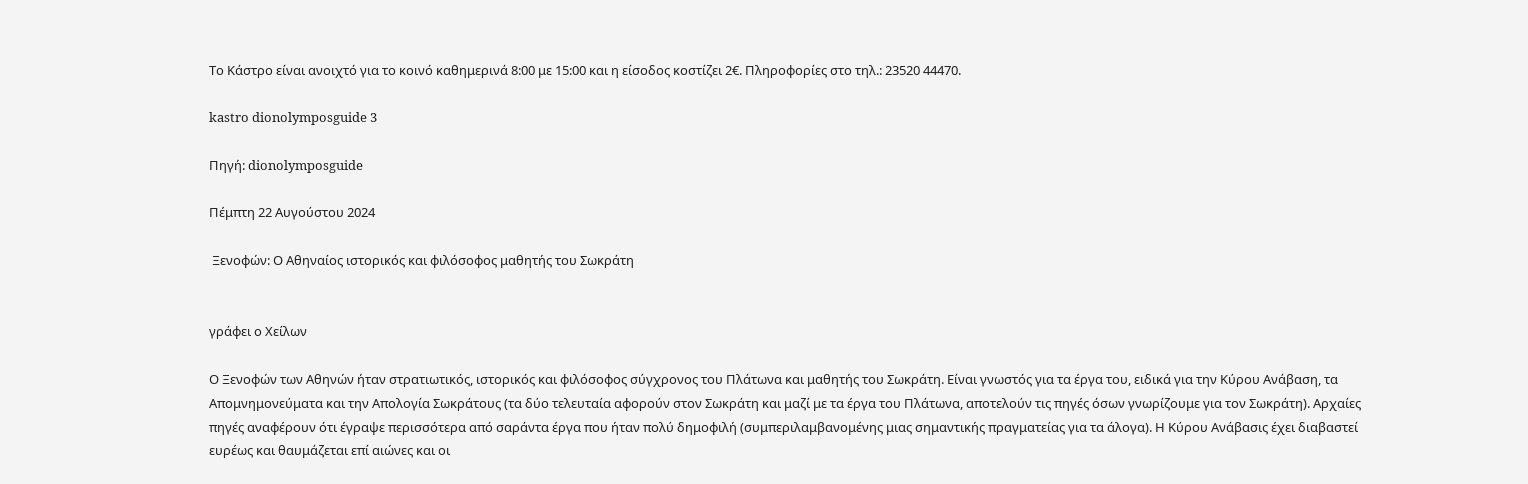Το Κάστρο είναι ανοιχτό για το κοινό καθημερινά 8:00 με 15:00 και η είσοδος κοστίζει 2€. Πληροφορίες στο τηλ.: 23520 44470.

kastro dionolymposguide 3

Πηγή: dionolymposguide

Πέμπτη 22 Αυγούστου 2024

 Ξενοφών: Ο Αθηναίος ιστορικός και φιλόσοφος μαθητής του Σωκράτη


γράφει ο Χείλων

Ο Ξενοφών των Αθηνών ήταν στρατιωτικός, ιστορικός και φιλόσοφος σύγχρονος του Πλάτωνα και μαθητής του Σωκράτη. Είναι γνωστός για τα έργα του, ειδικά για την Κύρου Ανάβαση, τα Απομνημονεύματα και την Απολογία Σωκράτους (τα δύο τελευταία αφορούν στον Σωκράτη και μαζί με τα έργα του Πλάτωνα, αποτελούν τις πηγές όσων γνωρίζουμε για τον Σωκράτη). Αρχαίες πηγές αναφέρουν ότι έγραψε περισσότερα από σαράντα έργα που ήταν πολύ δημοφιλή (συμπεριλαμβανομένης μιας σημαντικής πραγματείας για τα άλογα). Η Κύρου Ανάβασις έχει διαβαστεί ευρέως και θαυμάζεται επί αιώνες και οι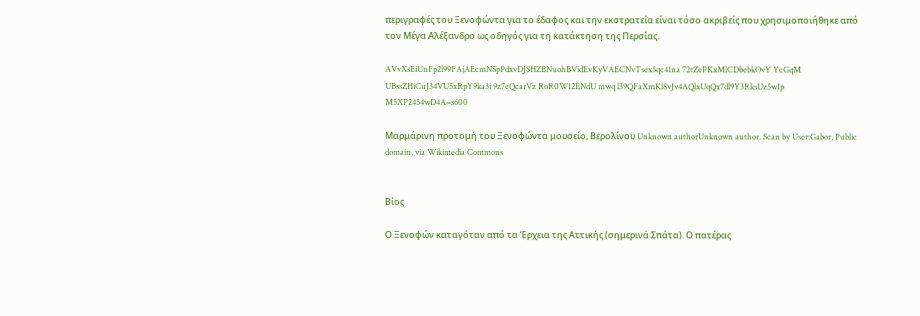περιγραφές του Ξενοφώντα για το έδαφος και την εκστρατεία είναι τόσο ακριβείς που χρησιμοποιήθηκε από τον Μέγα Αλέξανδρο ως οδηγός για τη κατάκτηση της Περσίας.

AVvXsEiUnFp2l99FAjAEcmNSpPdxvDJSHZBNuohBVidEvKyVAECNvTsex5qc41na 72tZePKxMlCDbebkOvY YcGqM UBssZHiCuJ34VU5xRpY9ka3i 9z7eQcarVz RoR0W12ENdU mwq l39QFaXmKl8vJv4AQlxUqQx7dl9Y3RksUz5wIp M5XP2454wD4A=s600

Μαρμάρινη προτομή του Ξενοφώντα μουσείο, Βερολίνου Unknown authorUnknown author. Scan by User:Gabor, Public domain, via Wikimedia Commons


Βίος

Ο Ξενοφών καταγόταν από τα Έρχεια της Αττικής (σημερινά Σπάτα). Ο πατέρας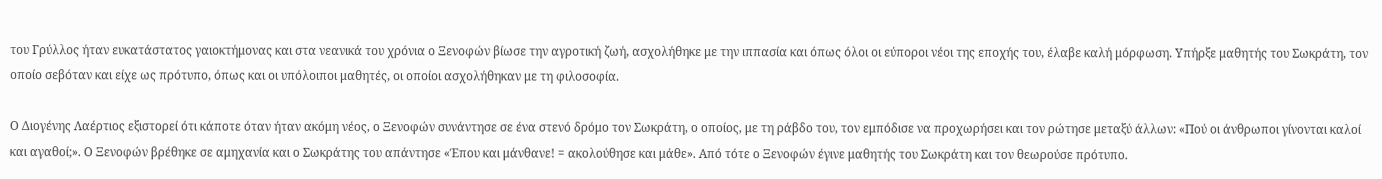του Γρύλλος ήταν ευκατάστατος γαιοκτήμονας και στα νεανικά του χρόνια ο Ξενοφών βίωσε την αγροτική ζωή, ασχολήθηκε με την ιππασία και όπως όλοι οι εύποροι νέοι της εποχής του, έλαβε καλή μόρφωση. Υπήρξε μαθητής του Σωκράτη, τον οποίο σεβόταν και είχε ως πρότυπο, όπως και οι υπόλοιποι μαθητές, οι οποίοι ασχολήθηκαν με τη φιλοσοφία.

Ο Διογένης Λαέρτιος εξιστορεί ότι κάποτε όταν ήταν ακόμη νέος, ο Ξενοφών συνάντησε σε ένα στενό δρόμο τον Σωκράτη, ο οποίος, με τη ράβδο του, τον εμπόδισε να προχωρήσει και τον ρώτησε μεταξύ άλλων: «Πού οι άνθρωποι γίνονται καλοί και αγαθοί;». Ο Ξενοφών βρέθηκε σε αμηχανία και ο Σωκράτης του απάντησε «Έπου και μάνθανε! = ακολούθησε και μάθε». Από τότε ο Ξενοφών έγινε μαθητής του Σωκράτη και τον θεωρούσε πρότυπο.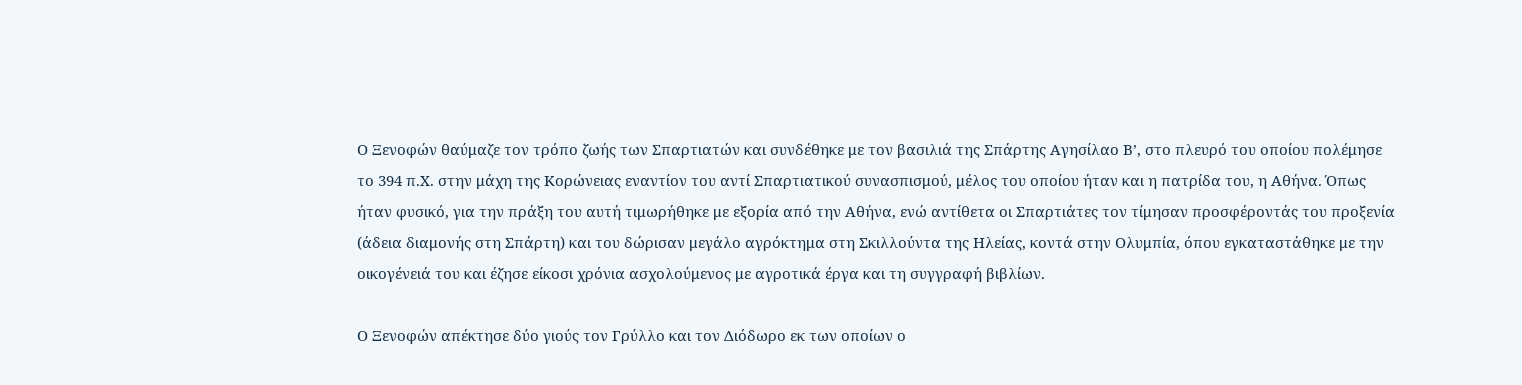Ο Ξενοφών θαύμαζε τον τρόπο ζωής των Σπαρτιατών και συνδέθηκε με τον βασιλιά της Σπάρτης Αγησίλαο Β’, στο πλευρό του οποίου πολέμησε το 394 π.Χ. στην μάχη της Κορώνειας εναντίον του αντί Σπαρτιατικού συνασπισμού, μέλος του οποίου ήταν και η πατρίδα του, η Αθήνα. Όπως ήταν φυσικό, για την πράξη του αυτή τιμωρήθηκε με εξορία από την Αθήνα, ενώ αντίθετα οι Σπαρτιάτες τον τίμησαν προσφέροντάς του προξενία (άδεια διαμονής στη Σπάρτη) και του δώρισαν μεγάλο αγρόκτημα στη Σκιλλούντα της Ηλείας, κοντά στην Ολυμπία, όπου εγκαταστάθηκε με την οικογένειά του και έζησε είκοσι χρόνια ασχολούμενος με αγροτικά έργα και τη συγγραφή βιβλίων.

Ο Ξενοφών απέκτησε δύο γιούς τον Γρύλλο και τον Διόδωρο εκ των οποίων ο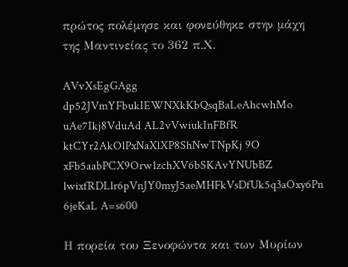πρώτος πολέμησε και φονεύθηκε στην μάχη της Μαντινείας το 362 π.Χ.

AVvXsEgGAgg dp52JVmYFbukIEWNXkKbQsqBaLeAhcwhMo uAe7Ikj8VduAd AL2vVwiukInFBfR ktCYr2AkOlPxNaXlXP8ShNwTNpKj 9O xFb5aabPCX9Orw1zchXV6bSKAvYNUbBZ lwixfRDLlr6pVnJY0myJ5aeMHFkVsDfUk5q3aOxy6Pn 6jeKaL A=s600

Η πορεία του Ξενοφώντα και των Μυρίων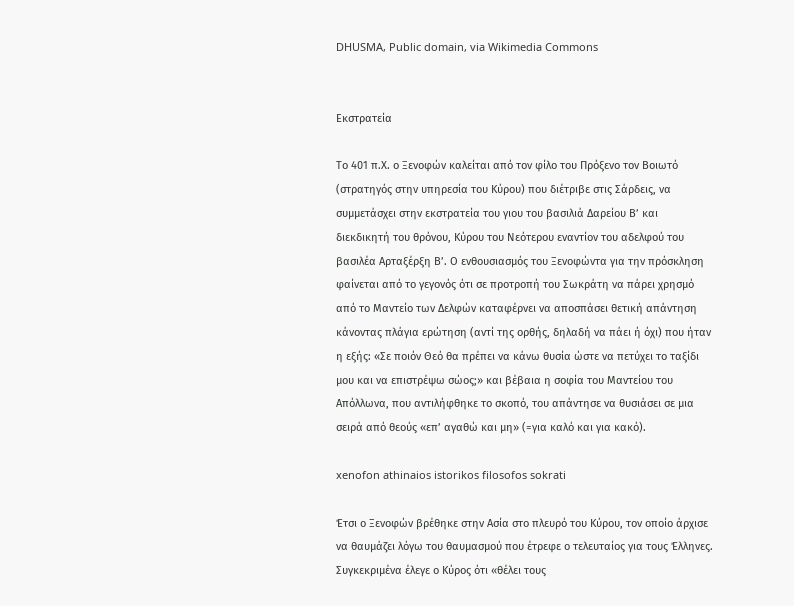DHUSMA, Public domain, via Wikimedia Commons


Εκστρατεία

Το 401 π.Χ. ο Ξενοφών καλείται από τον φίλο του Πρόξενο τον Βοιωτό (στρατηγός στην υπηρεσία του Κύρου) που διέτριβε στις Σάρδεις, να συμμετάσχει στην εκστρατεία του γιου του βασιλιά Δαρείου Β’ και διεκδικητή του θρόνου, Κύρου του Νεότερου εναντίον του αδελφού του βασιλέα Αρταξέρξη Β’. Ο ενθουσιασμός του Ξενοφώντα για την πρόσκληση φαίνεται από το γεγονός ότι σε προτροπή του Σωκράτη να πάρει χρησμό από το Μαντείο των Δελφών καταφέρνει να αποσπάσει θετική απάντηση κάνοντας πλάγια ερώτηση (αντί της ορθής, δηλαδή να πάει ή όχι) που ήταν η εξής: «Σε ποιόν Θεό θα πρέπει να κάνω θυσία ώστε να πετύχει το ταξίδι μου και να επιστρέψω σώος;» και βέβαια η σοφία του Μαντείου του Απόλλωνα, που αντιλήφθηκε το σκοπό, του απάντησε να θυσιάσει σε μια σειρά από θεούς «επ’ αγαθώ και μη» (=για καλό και για κακό).

xenofon athinaios istorikos filosofos sokrati

Έτσι ο Ξενοφών βρέθηκε στην Ασία στο πλευρό του Κύρου, τον οποίο άρχισε να θαυμάζει λόγω του θαυμασμού που έτρεφε ο τελευταίος για τους Έλληνες. Συγκεκριμένα έλεγε ο Κύρος ότι «θέλει τους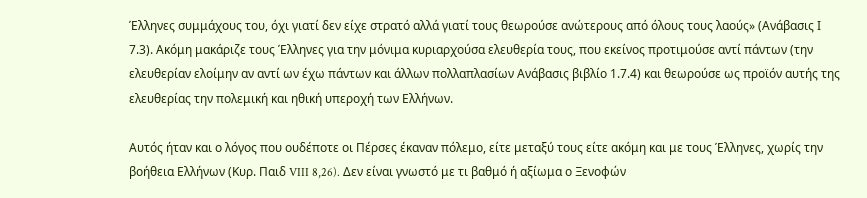Έλληνες συμμάχους του, όχι γιατί δεν είχε στρατό αλλά γιατί τους θεωρούσε ανώτερους από όλους τους λαούς» (Ανάβασις Ι 7.3). Ακόμη μακάριζε τους Έλληνες για την μόνιμα κυριαρχούσα ελευθερία τους, που εκείνος προτιμούσε αντί πάντων (την ελευθερίαν ελοίμην αν αντί ων έχω πάντων και άλλων πολλαπλασίων Ανάβασις βιβλίο 1.7.4) και θεωρούσε ως προϊόν αυτής της ελευθερίας την πολεμική και ηθική υπεροχή των Ελλήνων.

Αυτός ήταν και ο λόγος που ουδέποτε οι Πέρσες έκαναν πόλεμο, είτε μεταξύ τους είτε ακόμη και με τους Έλληνες, χωρίς την βοήθεια Ελλήνων (Κυρ. Παιδ VIII 8,26). Δεν είναι γνωστό με τι βαθμό ή αξίωμα ο Ξενοφών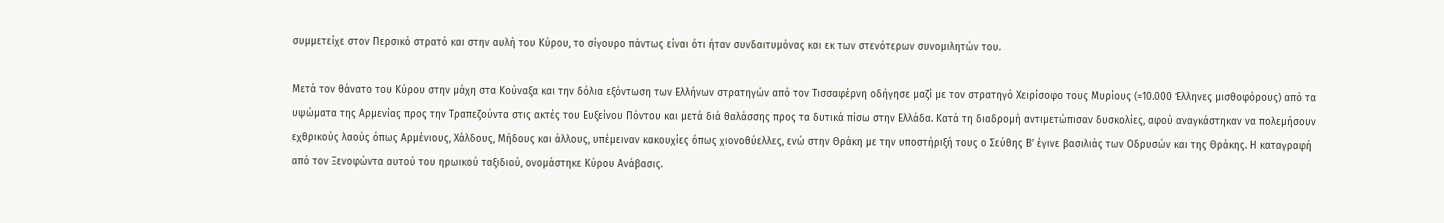συμμετείχε στον Περσικό στρατό και στην αυλή του Κύρου, το σίγουρο πάντως είναι ότι ήταν συνδαιτυμόνας και εκ των στενότερων συνομιλητών του.

Μετά τον θάνατο του Κύρου στην μάχη στα Κούναξα και την δόλια εξόντωση των Ελλήνων στρατηγών από τον Τισσαφέρνη οδήγησε μαζί με τον στρατηγό Χειρίσοφο τους Μυρίους (=10.000 Έλληνες μισθοφόρους) από τα υψώματα της Αρμενίας προς την Τραπεζούντα στις ακτές του Ευξείνου Πόντου και μετά διά θαλάσσης προς τα δυτικά πίσω στην Ελλάδα. Κατά τη διαδρομή αντιμετώπισαν δυσκολίες, αφού αναγκάστηκαν να πολεμήσουν εχθρικούς λαούς όπως Αρμένιους, Χάλδους, Μήδους και άλλους, υπέμειναν κακουχίες όπως χιονοθύελλες, ενώ στην Θράκη με την υποστήριξή τους ο Σεύθης Β’ έγινε βασιλιάς των Οδρυσών και της Θράκης. Η καταγραφή από τον Ξενοφώντα αυτού του ηρωικού ταξιδιού, ονομάστηκε Κύρου Ανάβασις.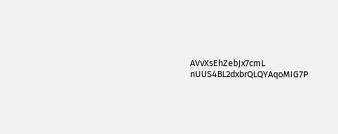AVvXsEhZebJx7cmL nUUS4BL2dxbrQLQYAqoMIG7P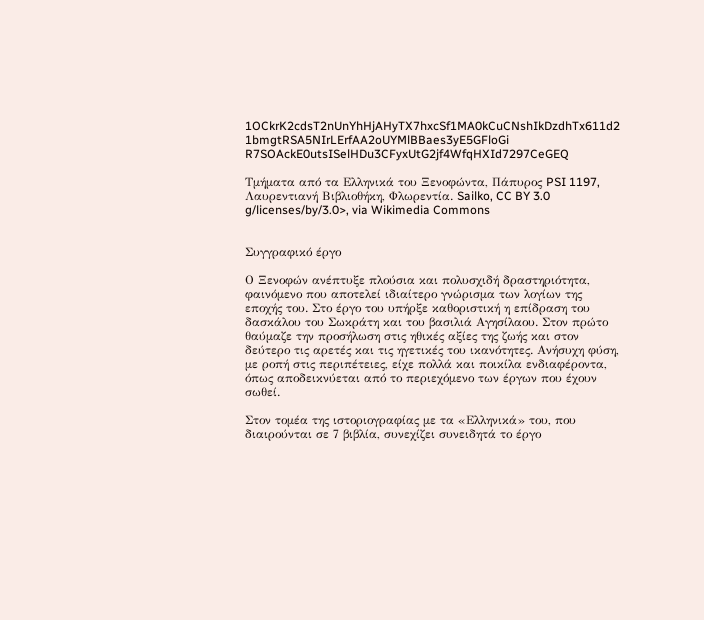1OCkrK2cdsT2nUnYhHjAHyTX7hxcSf1MA0kCuCNshIkDzdhTx611d2 1bmgtRSA5NIrLErfAA2oUYMlBBaes3yE5GFloGi R7SOAckE0utsISelHDu3CFyxUtG2jf4WfqHXId7297CeGEQ

Τμήματα από τα Ελληνικά του Ξενοφώντα, Πάπυρος PSI 1197, Λαυρεντιανή Βιβλιοθήκη, Φλωρεντία. Sailko, CC BY 3.0 g/licenses/by/3.0>, via Wikimedia Commons


Συγγραφικό έργο

Ο Ξενοφών ανέπτυξε πλούσια και πολυσχιδή δραστηριότητα, φαινόμενο που αποτελεί ιδιαίτερο γνώρισμα των λογίων της εποχής του. Στο έργο του υπήρξε καθοριστική η επίδραση του δασκάλου του Σωκράτη και του βασιλιά Αγησίλαου. Στον πρώτο θαύμαζε την προσήλωση στις ηθικές αξίες της ζωής και στον δεύτερο τις αρετές και τις ηγετικές του ικανότητες. Ανήσυχη φύση, με ροπή στις περιπέτειες, είχε πολλά και ποικίλα ενδιαφέροντα, όπως αποδεικνύεται από το περιεχόμενο των έργων που έχουν σωθεί.

Στον τομέα της ιστοριογραφίας με τα «Ελληνικά» του, που διαιρούνται σε 7 βιβλία, συνεχίζει συνειδητά το έργο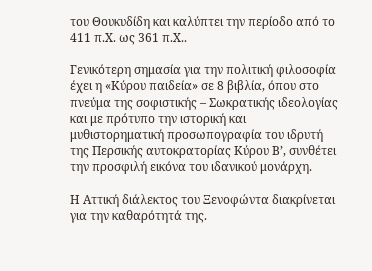του Θουκυδίδη και καλύπτει την περίοδο από το 411 π.Χ. ως 361 π.Χ..

Γενικότερη σημασία για την πολιτική φιλοσοφία έχει η «Κύρου παιδεία» σε 8 βιβλία, όπου στο πνεύμα της σοφιστικής – Σωκρατικής ιδεολογίας και με πρότυπο την ιστορική και μυθιστορηματική προσωπογραφία του ιδρυτή της Περσικής αυτοκρατορίας Κύρου Β’, συνθέτει την προσφιλή εικόνα του ιδανικού μονάρχη.

Η Αττική διάλεκτος του Ξενοφώντα διακρίνεται για την καθαρότητά της.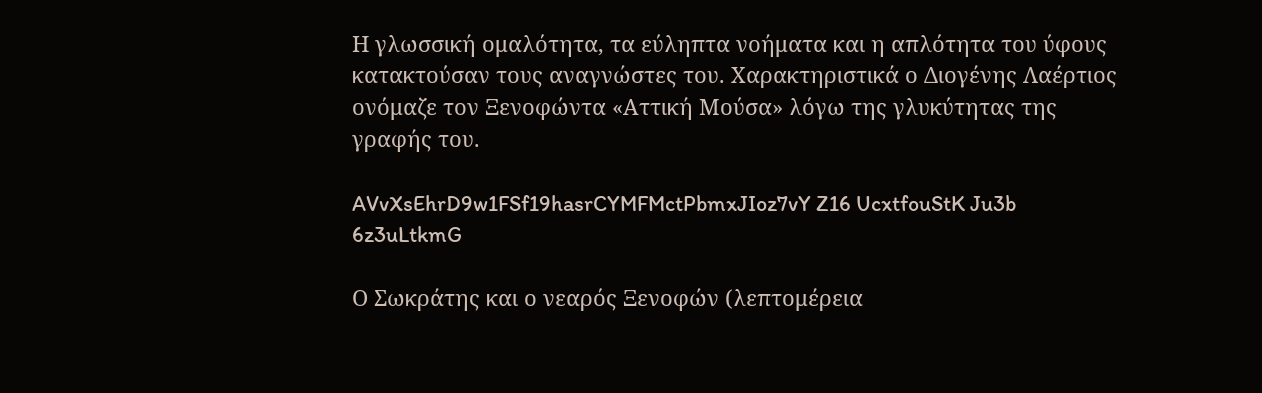Η γλωσσική ομαλότητα, τα εύληπτα νοήματα και η απλότητα του ύφους κατακτούσαν τους αναγνώστες του. Χαρακτηριστικά ο Διογένης Λαέρτιος ονόμαζε τον Ξενοφώντα «Αττική Μούσα» λόγω της γλυκύτητας της γραφής του.

AVvXsEhrD9w1FSf19hasrCYMFMctPbmxJIoz7vY Z16 UcxtfouStK Ju3b 6z3uLtkmG

Ο Σωκράτης και ο νεαρός Ξενοφών (λεπτομέρεια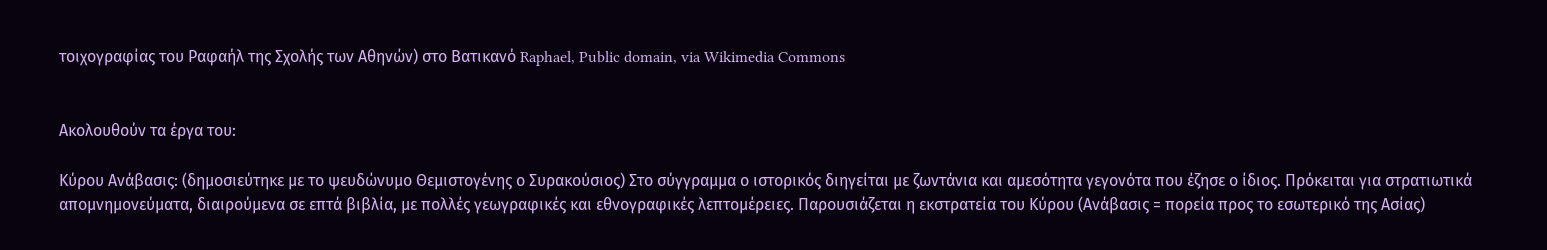τοιχογραφίας του Ραφαήλ της Σχολής των Αθηνών) στο Βατικανό Raphael, Public domain, via Wikimedia Commons


Ακολουθούν τα έργα του:

Κύρου Ανάβασις: (δημοσιεύτηκε με το ψευδώνυμο Θεμιστογένης ο Συρακούσιος) Στο σύγγραμμα ο ιστορικός διηγείται με ζωντάνια και αμεσότητα γεγονότα που έζησε ο ίδιος. Πρόκειται για στρατιωτικά απομνημονεύματα, διαιρούμενα σε επτά βιβλία, με πολλές γεωγραφικές και εθνογραφικές λεπτομέρειες. Παρουσιάζεται η εκστρατεία του Κύρου (Ανάβασις = πορεία προς το εσωτερικό της Ασίας)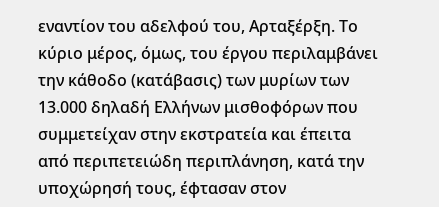εναντίον του αδελφού του, Αρταξέρξη. Το κύριο μέρος, όμως, του έργου περιλαμβάνει την κάθοδο (κατάβασις) των μυρίων των 13.000 δηλαδή Ελλήνων μισθοφόρων που συμμετείχαν στην εκστρατεία και έπειτα από περιπετειώδη περιπλάνηση, κατά την υποχώρησή τους, έφτασαν στον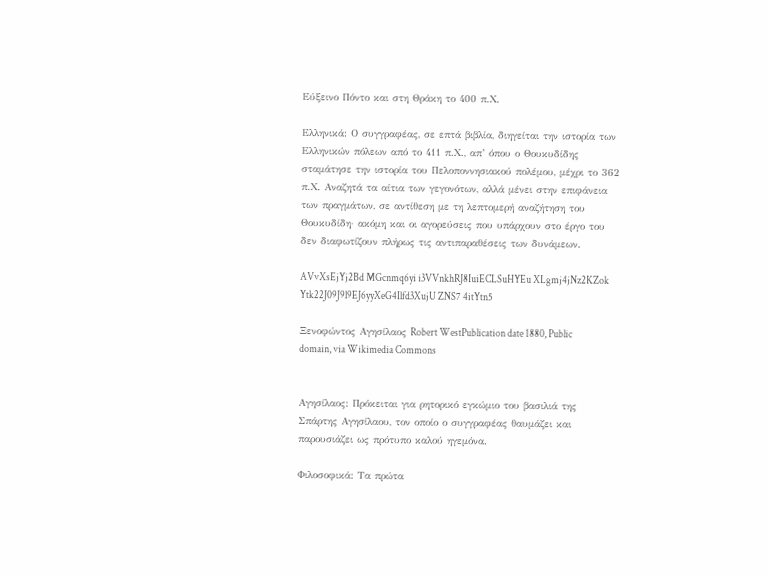Εύξεινο Πόντο και στη Θράκη το 400 π.Χ.

Ελληνικά: Ο συγγραφέας, σε επτά βιβλία, διηγείται την ιστορία των Ελληνικών πόλεων από το 411 π.Χ., απ’ όπου ο Θουκυδίδης σταμάτησε την ιστορία του Πελοποννησιακού πολέμου, μέχρι το 362 π.Χ. Αναζητά τα αίτια των γεγονότων, αλλά μένει στην επιφάνεια των πραγμάτων, σε αντίθεση με τη λεπτομερή αναζήτηση του Θουκυδίδη· ακόμη και οι αγορεύσεις που υπάρχουν στο έργο του δεν διαφωτίζουν πλήρως τις αντιπαραθέσεις των δυνάμεων.

AVvXsEjYj2Bd MGcnmq6yi i3VVnkhRJ8IuiECLSuHYEu XLgmj4jNz2KZok Ytk22J09J9l9EJ6yyXeG4Ilfd3XujU ZNS7 4itYtn5

Ξενοφώντος Αγησίλαος Robert WestPublication date 1880, Public domain, via Wikimedia Commons


Αγησίλαος: Πρόκειται για ρητορικό εγκώμιο του βασιλιά της Σπάρτης Αγησίλαου, τον οποίο ο συγγραφέας θαυμάζει και παρουσιάζει ως πρότυπο καλού ηγεμόνα.

Φιλοσοφικά: Τα πρώτα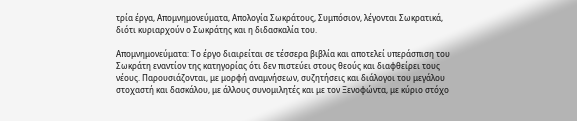τρία έργα, Απομνημονεύματα, Απολογία Σωκράτους, Συμπόσιον, λέγονται Σωκρατικά, διότι κυριαρχούν ο Σωκράτης και η διδασκαλία του.

Απομνημονεύματα: Το έργο διαιρείται σε τέσσερα βιβλία και αποτελεί υπεράσπιση του Σωκράτη εναντίον της κατηγορίας ότι δεν πιστεύει στους θεούς και διαφθείρει τους νέους. Παρουσιάζονται, με μορφή αναμνήσεων, συζητήσεις και διάλογοι του μεγάλου στοχαστή και δασκάλου, με άλλους συνομιλητές και με τον Ξενοφώντα, με κύριο στόχο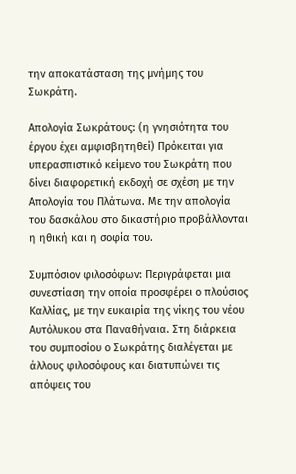την αποκατάσταση της μνήμης του Σωκράτη.

Απολογία Σωκράτους: (η γνησιότητα του έργου έχει αμφισβητηθεί) Πρόκειται για υπερασπιστικό κείμενο του Σωκράτη που δίνει διαφορετική εκδοχή σε σχέση με την Απολογία του Πλάτωνα. Με την απολογία του δασκάλου στο δικαστήριο προβάλλονται η ηθική και η σοφία του.

Συμπόσιον φιλοσόφων: Περιγράφεται μια συνεστίαση την οποία προσφέρει ο πλούσιος Καλλίας, με την ευκαιρία της νίκης του νέου Αυτόλυκου στα Παναθήναια. Στη διάρκεια του συμποσίου ο Σωκράτης διαλέγεται με άλλους φιλοσόφους και διατυπώνει τις απόψεις του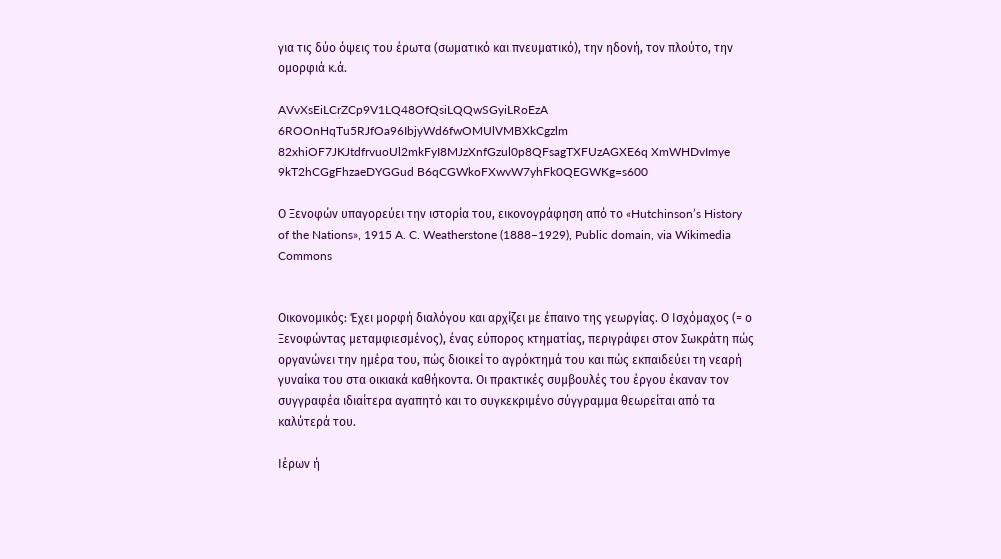για τις δύο όψεις του έρωτα (σωματικό και πνευματικό), την ηδονή, τον πλούτο, την ομορφιά κ.ά.

AVvXsEiLCrZCp9V1LQ48OfQsiLQQwSGyiLRoEzA 6ROOnHqTu5RJfOa96IbjyWd6fwOMUlVMBXkCgzlm 82xhiOF7JKJtdfrvuoUl2mkFyI8MJzXnfGzul0p8QFsagTXFUzAGXE6q XmWHDvImye 9kT2hCGgFhzaeDYGGud B6qCGWkoFXwvW7yhFk0QEGWKg=s600

Ο Ξενοφών υπαγορεύει την ιστορία του, εικονογράφηση από το «Hutchinson’s History of the Nations», 1915 A. C. Weatherstone (1888–1929), Public domain, via Wikimedia Commons


Οικονομικός: Έχει μορφή διαλόγου και αρχίζει με έπαινο της γεωργίας. Ο Ισχόμαχος (= ο Ξενοφώντας μεταμφιεσμένος), ένας εύπορος κτηματίας, περιγράφει στον Σωκράτη πώς οργανώνει την ημέρα του, πώς διοικεί το αγρόκτημά του και πώς εκπαιδεύει τη νεαρή γυναίκα του στα οικιακά καθήκοντα. Οι πρακτικές συμβουλές του έργου έκαναν τον συγγραφέα ιδιαίτερα αγαπητό και το συγκεκριμένο σύγγραμμα θεωρείται από τα καλύτερά του.

Ιέρων ή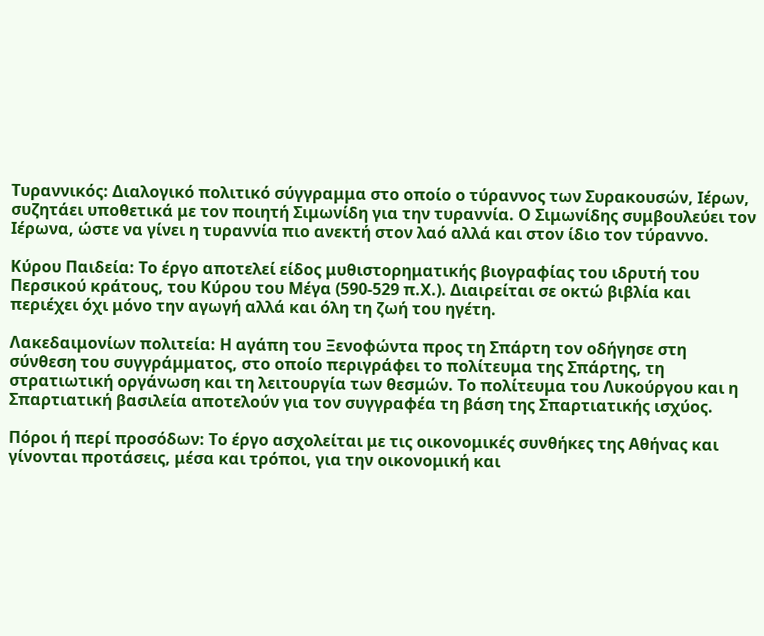Τυραννικός: Διαλογικό πολιτικό σύγγραμμα στο οποίο ο τύραννος των Συρακουσών, Ιέρων, συζητάει υποθετικά με τον ποιητή Σιμωνίδη για την τυραννία. Ο Σιμωνίδης συμβουλεύει τον Ιέρωνα, ώστε να γίνει η τυραννία πιο ανεκτή στον λαό αλλά και στον ίδιο τον τύραννο.

Κύρου Παιδεία: Το έργο αποτελεί είδος μυθιστορηματικής βιογραφίας του ιδρυτή του Περσικού κράτους, του Κύρου του Μέγα (590-529 π.Χ.). Διαιρείται σε οκτώ βιβλία και περιέχει όχι μόνο την αγωγή αλλά και όλη τη ζωή του ηγέτη.

Λακεδαιμονίων πολιτεία: Η αγάπη του Ξενοφώντα προς τη Σπάρτη τον οδήγησε στη σύνθεση του συγγράμματος, στο οποίο περιγράφει το πολίτευμα της Σπάρτης, τη στρατιωτική οργάνωση και τη λειτουργία των θεσμών. Το πολίτευμα του Λυκούργου και η Σπαρτιατική βασιλεία αποτελούν για τον συγγραφέα τη βάση της Σπαρτιατικής ισχύος.

Πόροι ή περί προσόδων: Το έργο ασχολείται με τις οικονομικές συνθήκες της Αθήνας και γίνονται προτάσεις, μέσα και τρόποι, για την οικονομική και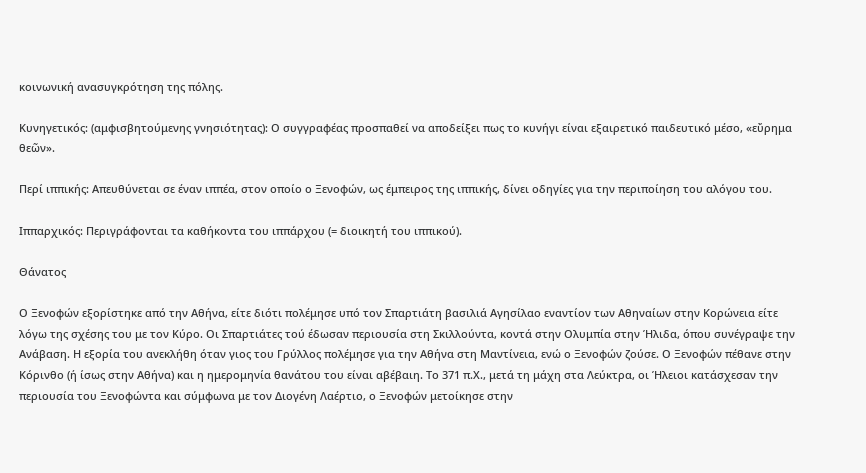κοινωνική ανασυγκρότηση της πόλης.

Κυνηγετικός: (αμφισβητούμενης γνησιότητας): Ο συγγραφέας προσπαθεί να αποδείξει πως το κυνήγι είναι εξαιρετικό παιδευτικό μέσο, «εὔρημα θεῶν».

Περί ιππικής: Απευθύνεται σε έναν ιππέα, στον οποίο ο Ξενοφών, ως έμπειρος της ιππικής, δίνει οδηγίες για την περιποίηση του αλόγου του.

Ιππαρχικός: Περιγράφονται τα καθήκοντα του ιππάρχου (= διοικητή του ιππικού).

Θάνατος

Ο Ξενοφών εξορίστηκε από την Αθήνα, είτε διότι πολέμησε υπό τον Σπαρτιάτη βασιλιά Αγησίλαο εναντίον των Αθηναίων στην Κορώνεια είτε λόγω της σχέσης του με τον Κύρο. Οι Σπαρτιάτες τού έδωσαν περιουσία στη Σκιλλούντα, κοντά στην Ολυμπία στην Ήλιδα, όπου συνέγραψε την Ανάβαση. Η εξορία του ανεκλήθη όταν γιος του Γρύλλος πολέμησε για την Αθήνα στη Μαντίνεια, ενώ ο Ξενοφών ζούσε. Ο Ξενοφών πέθανε στην Κόρινθο (ή ίσως στην Αθήνα) και η ημερομηνία θανάτου του είναι αβέβαιη. Το 371 π.Χ., μετά τη μάχη στα Λεύκτρα, οι Ήλειοι κατάσχεσαν την περιουσία του Ξενοφώντα και σύμφωνα με τον Διογένη Λαέρτιο, ο Ξενοφών μετοίκησε στην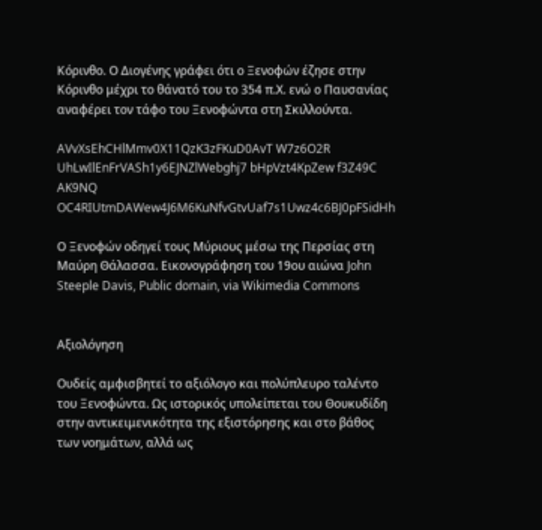Κόρινθο. Ο Διογένης γράφει ότι ο Ξενοφών έζησε στην Κόρινθο μέχρι το θάνατό του το 354 π.Χ. ενώ ο Παυσανίας αναφέρει τον τάφο του Ξενοφώντα στη Σκιλλούντα.

AVvXsEhCHlMmv0X11QzK3zFKuD0AvT W7z6O2R UhLwIlEnFrVASh1y6EJNZlWebghj7 bHpVzt4KpZew f3Z49C AK9NQ OC4RIUtmDAWew4J6M6KuNfvGtvUaf7s1Uwz4c6BJ0pFSidHh

Ο Ξενοφών οδηγεί τους Μύριους μέσω της Περσίας στη Μαύρη Θάλασσα. Εικονογράφηση του 19ου αιώνα John Steeple Davis, Public domain, via Wikimedia Commons


Αξιολόγηση

Ουδείς αμφισβητεί το αξιόλογο και πολύπλευρο ταλέντο του Ξενοφώντα. Ως ιστορικός υπολείπεται του Θουκυδίδη στην αντικειμενικότητα της εξιστόρησης και στο βάθος των νοημάτων, αλλά ως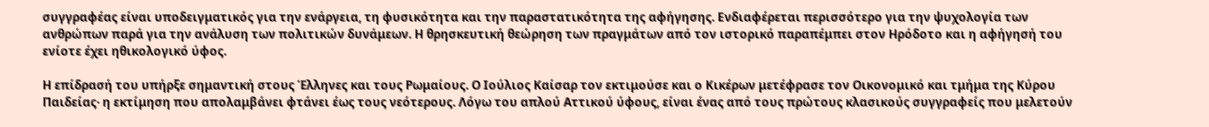συγγραφέας είναι υποδειγματικός για την ενάργεια, τη φυσικότητα και την παραστατικότητα της αφήγησης. Ενδιαφέρεται περισσότερο για την ψυχολογία των ανθρώπων παρά για την ανάλυση των πολιτικών δυνάμεων. Η θρησκευτική θεώρηση των πραγμάτων από τον ιστορικό παραπέμπει στον Ηρόδοτο και η αφήγησή του ενίοτε έχει ηθικολογικό ύφος.

Η επίδρασή του υπήρξε σημαντική στους Έλληνες και τους Ρωμαίους. Ο Ιούλιος Καίσαρ τον εκτιμούσε και ο Κικέρων μετέφρασε τον Οικονομικό και τμήμα της Κύρου Παιδείας· η εκτίμηση που απολαμβάνει φτάνει έως τους νεότερους. Λόγω του απλού Αττικού ύφους, είναι ένας από τους πρώτους κλασικούς συγγραφείς που μελετούν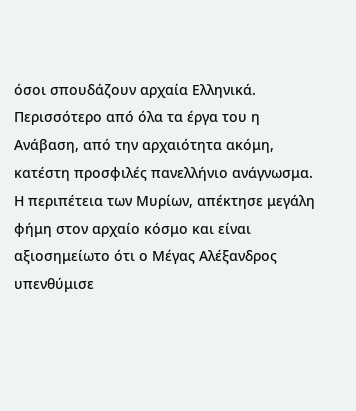όσοι σπουδάζουν αρχαία Ελληνικά. Περισσότερο από όλα τα έργα του η Ανάβαση, από την αρχαιότητα ακόμη, κατέστη προσφιλές πανελλήνιο ανάγνωσμα. Η περιπέτεια των Μυρίων, απέκτησε μεγάλη φήμη στον αρχαίο κόσμο και είναι αξιοσημείωτο ότι ο Μέγας Αλέξανδρος υπενθύμισε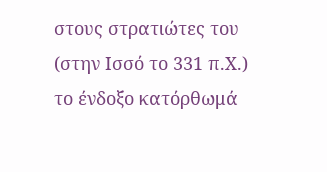στους στρατιώτες του (στην Ισσό το 331 π.Χ.) το ένδοξο κατόρθωμά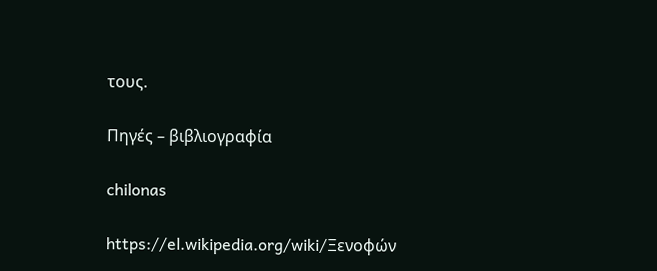τους.

Πηγές – βιβλιογραφία

chilonas

https://el.wikipedia.org/wiki/Ξενοφών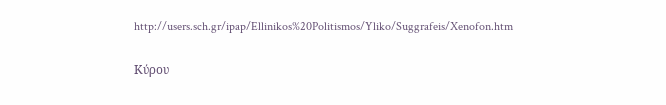http://users.sch.gr/ipap/Ellinikos%20Politismos/Yliko/Suggrafeis/Xenofon.htm

Κύρου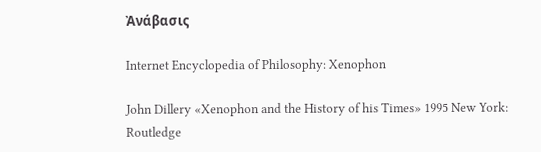Ἀνάβασις

Internet Encyclopedia of Philosophy: Xenophon

John Dillery «Xenophon and the History of his Times» 1995 New York: Routledge